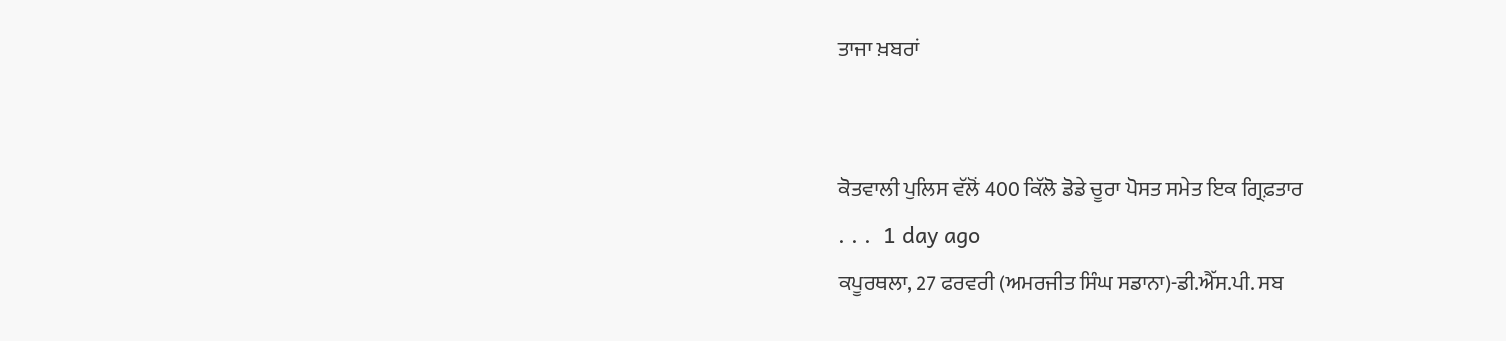ਤਾਜਾ ਖ਼ਬਰਾਂ


ਕੋਤਵਾਲੀ ਪੁਲਿਸ ਵੱਲੋਂ 400 ਕਿੱਲੋ ਡੋਡੇ ਚੂਰਾ ਪੋਸਤ ਸਮੇਤ ਇਕ ਗ੍ਰਿਫ਼ਤਾਰ
. . .  1 day ago
ਕਪੂਰਥਲਾ, 27 ਫਰਵਰੀ (ਅਮਰਜੀਤ ਸਿੰਘ ਸਡਾਨਾ)-ਡੀ.ਐੱਸ.ਪੀ. ਸਬ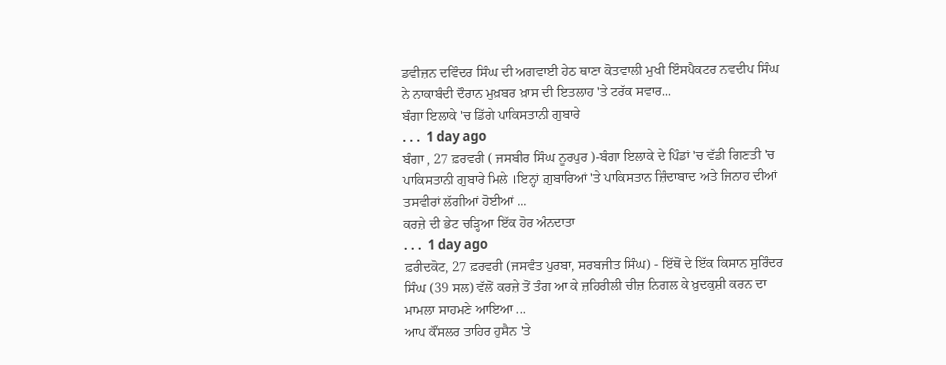ਡਵੀਜ਼ਨ ਦਵਿੰਦਰ ਸਿੰਘ ਦੀ ਅਗਵਾਈ ਹੇਠ ਥਾਣਾ ਕੋਤਵਾਲੀ ਮੁਖੀ ਇੰਸਪੈਕਟਰ ਨਵਦੀਪ ਸਿੰਘ ਨੇ ਨਾਕਾਬੰਦੀ ਦੌਰਾਨ ਮੁਖ਼ਬਰ ਖ਼ਾਸ ਦੀ ਇਤਲਾਹ 'ਤੇ ਟਰੱਕ ਸਵਾਰ...
ਬੰਗਾ ਇਲਾਕੇ 'ਚ ਡਿੱਗੇ ਪਾਕਿਸਤਾਨੀ ਗੁਬਾਰੇ
. . .  1 day ago
ਬੰਗਾ , 27 ਫ਼ਰਵਰੀ ( ਜਸਬੀਰ ਸਿੰਘ ਨੂਰਪੁਰ )-ਬੰਗਾ ਇਲਾਕੇ ਦੇ ਪਿੰਡਾਂ 'ਚ ਵੱਡੀ ਗਿਣਤੀ 'ਚ ਪਾਕਿਸਤਾਨੀ ਗੁਬਾਰੇ ਮਿਲੇ ।ਇਨ੍ਹਾਂ ਗ਼ੁਬਾਰਿਆਂ 'ਤੇ ਪਾਕਿਸਤਾਨ ਜ਼ਿੰਦਾਬਾਦ ਅਤੇ ਜਿਨਾਹ ਦੀਆਂ ਤਸਵੀਰਾਂ ਲੱਗੀਆਂ ਹੋਈਆਂ ...
ਕਰਜ਼ੇ ਦੀ ਭੇਟ ਚੜ੍ਹਿਆ ਇੱਕ ਹੋਰ ਅੰਨਦਾਤਾ
. . .  1 day ago
ਫ਼ਰੀਦਕੋਟ, 27 ਫ਼ਰਵਰੀ (ਜਸਵੰਤ ਪੁਰਬਾ, ਸਰਬਜੀਤ ਸਿੰਘ) - ਇੱਥੋਂ ਦੇ ਇੱਕ ਕਿਸਾਨ ਸੁਰਿੰਦਰ ਸਿੰਘ (39 ਸਲ) ਵੱਲੋਂ ਕਰਜ਼ੇ ਤੋਂ ਤੰਗ ਆ ਕੇ ਜ਼ਹਿਰੀਲੀ ਚੀਜ਼ ਨਿਗਲ ਕੇ ਖ਼ੁਦਕੁਸ਼ੀ ਕਰਨ ਦਾ ਮਾਮਲਾ ਸਾਹਮਣੇ ਆਇਆ ...
ਆਪ ਕੌਂਸਲਰ ਤਾਹਿਰ ਹੁਸੈਨ 'ਤੇ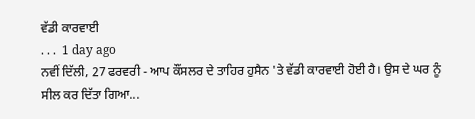ਵੱਡੀ ਕਾਰਵਾਈ
. . .  1 day ago
ਨਵੀਂ ਦਿੱਲੀ, 27 ਫਰਵਰੀ - ਆਪ ਕੌਂਸਲਰ ਦੇ ਤਾਹਿਰ ਹੁਸੈਨ 'ਤੇ ਵੱਡੀ ਕਾਰਵਾਈ ਹੋਈ ਹੈ। ਉਸ ਦੇ ਘਰ ਨੂੰ ਸੀਲ ਕਰ ਦਿੱਤਾ ਗਿਆ...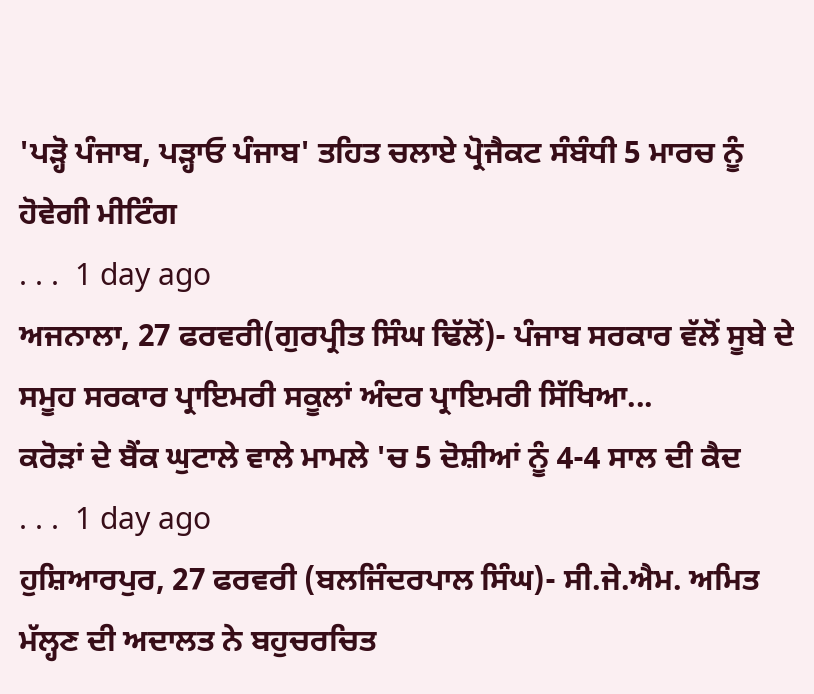'ਪੜ੍ਹੋ ਪੰਜਾਬ, ਪੜ੍ਹਾਓ ਪੰਜਾਬ' ਤਹਿਤ ਚਲਾਏ ਪ੍ਰੋਜੈਕਟ ਸੰਬੰਧੀ 5 ਮਾਰਚ ਨੂੰ ਹੋਵੇਗੀ ਮੀਟਿੰਗ
. . .  1 day ago
ਅਜਨਾਲਾ, 27 ਫਰਵਰੀ(ਗੁਰਪ੍ਰੀਤ ਸਿੰਘ ਢਿੱਲੋਂ)- ਪੰਜਾਬ ਸਰਕਾਰ ਵੱਲੋਂ ਸੂਬੇ ਦੇ ਸਮੂਹ ਸਰਕਾਰ ਪ੍ਰਾਇਮਰੀ ਸਕੂਲਾਂ ਅੰਦਰ ਪ੍ਰਾਇਮਰੀ ਸਿੱਖਿਆ...
ਕਰੋੜਾਂ ਦੇ ਬੈਂਕ ਘੁਟਾਲੇ ਵਾਲੇ ਮਾਮਲੇ 'ਚ 5 ਦੋਸ਼ੀਆਂ ਨੂੰ 4-4 ਸਾਲ ਦੀ ਕੈਦ
. . .  1 day ago
ਹੁਸ਼ਿਆਰਪੁਰ, 27 ਫਰਵਰੀ (ਬਲਜਿੰਦਰਪਾਲ ਸਿੰਘ)- ਸੀ.ਜੇ.ਐਮ. ਅਮਿਤ ਮੱਲ੍ਹਣ ਦੀ ਅਦਾਲਤ ਨੇ ਬਹੁਚਰਚਿਤ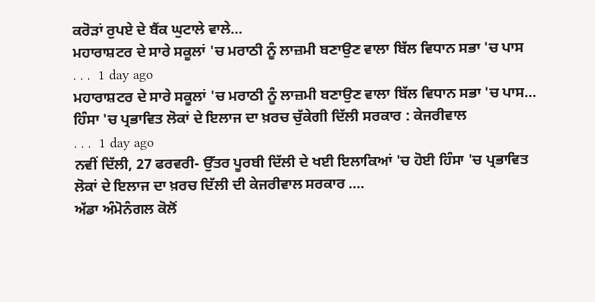ਕਰੋੜਾਂ ਰੁਪਏ ਦੇ ਬੈਂਕ ਘੁਟਾਲੇ ਵਾਲੇ...
ਮਹਾਰਾਸ਼ਟਰ ਦੇ ਸਾਰੇ ਸਕੂਲਾਂ 'ਚ ਮਰਾਠੀ ਨੂੰ ਲਾਜ਼ਮੀ ਬਣਾਉਣ ਵਾਲਾ ਬਿੱਲ ਵਿਧਾਨ ਸਭਾ 'ਚ ਪਾਸ
. . .  1 day ago
ਮਹਾਰਾਸ਼ਟਰ ਦੇ ਸਾਰੇ ਸਕੂਲਾਂ 'ਚ ਮਰਾਠੀ ਨੂੰ ਲਾਜ਼ਮੀ ਬਣਾਉਣ ਵਾਲਾ ਬਿੱਲ ਵਿਧਾਨ ਸਭਾ 'ਚ ਪਾਸ...
ਹਿੰਸਾ 'ਚ ਪ੍ਰਭਾਵਿਤ ਲੋਕਾਂ ਦੇ ਇਲਾਜ ਦਾ ਖ਼ਰਚ ਚੁੱਕੇਗੀ ਦਿੱਲੀ ਸਰਕਾਰ : ਕੇਜਰੀਵਾਲ
. . .  1 day ago
ਨਵੀਂ ਦਿੱਲੀ, 27 ਫਰਵਰੀ- ਉੱਤਰ ਪੂਰਬੀ ਦਿੱਲੀ ਦੇ ਖਈ ਇਲਾਕਿਆਂ 'ਚ ਹੋਈ ਹਿੰਸਾ 'ਚ ਪ੍ਰਭਾਵਿਤ ਲੋਕਾਂ ਦੇ ਇਲਾਜ ਦਾ ਖ਼ਰਚ ਦਿੱਲੀ ਦੀ ਕੇਜਰੀਵਾਲ ਸਰਕਾਰ ....
ਅੱਡਾ ਅੰਮੋਨੰਗਲ ਕੋਲੋਂ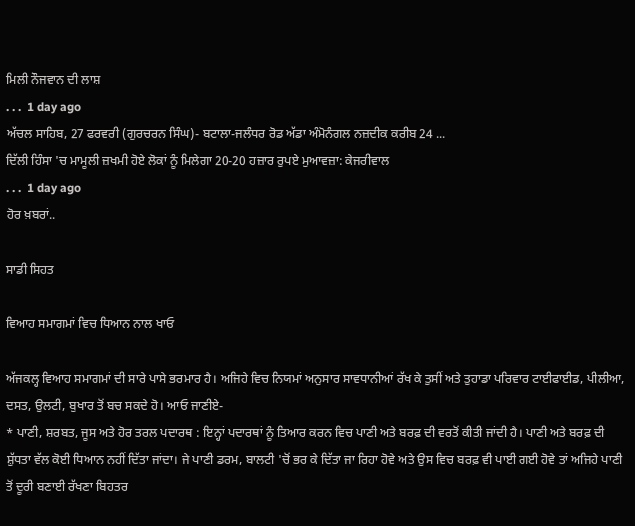ਮਿਲੀ ਨੌਜਵਾਨ ਦੀ ਲਾਸ਼
. . .  1 day ago
ਅੱਚਲ ਸਾਹਿਬ, 27 ਫਰਵਰੀ (ਗੁਰਚਰਨ ਸਿੰਘ)- ਬਟਾਲਾ-ਜਲੰਧਰ ਰੋਡ ਅੱਡਾ ਅੰਮੋਨੰਗਲ ਨਜ਼ਦੀਕ ਕਰੀਬ 24 ...
ਦਿੱਲੀ ਹਿੰਸਾ 'ਚ ਮਾਮੂਲੀ ਜ਼ਖਮੀ ਹੋਏ ਲੋਕਾਂ ਨੂੰ ਮਿਲੇਗਾ 20-20 ਹਜ਼ਾਰ ਰੁਪਏ ਮੁਆਵਜ਼ਾ: ਕੇਜਰੀਵਾਲ
. . .  1 day ago
ਹੋਰ ਖ਼ਬਰਾਂ..

ਸਾਡੀ ਸਿਹਤ

ਵਿਆਹ ਸਮਾਗਮਾਂ ਵਿਚ ਧਿਆਨ ਨਾਲ ਖਾਓ

ਅੱਜਕਲ੍ਹ ਵਿਆਹ ਸਮਾਗਮਾਂ ਦੀ ਸਾਰੇ ਪਾਸੇ ਭਰਮਾਰ ਹੈ। ਅਜਿਹੇ ਵਿਚ ਨਿਯਮਾਂ ਅਨੁਸਾਰ ਸਾਵਧਾਨੀਆਂ ਰੱਖ ਕੇ ਤੁਸੀਂ ਅਤੇ ਤੁਹਾਡਾ ਪਰਿਵਾਰ ਟਾਈਫਾਈਡ, ਪੀਲੀਆ, ਦਸਤ, ਉਲਟੀ, ਬੁਖਾਰ ਤੋਂ ਬਚ ਸਕਦੇ ਹੋ। ਆਓ ਜਾਣੀਏ-
* ਪਾਣੀ, ਸ਼ਰਬਤ, ਜੂਸ ਅਤੇ ਹੋਰ ਤਰਲ ਪਦਾਰਥ : ਇਨ੍ਹਾਂ ਪਦਾਰਥਾਂ ਨੂੰ ਤਿਆਰ ਕਰਨ ਵਿਚ ਪਾਣੀ ਅਤੇ ਬਰਫ਼ ਦੀ ਵਰਤੋਂ ਕੀਤੀ ਜਾਂਦੀ ਹੈ। ਪਾਣੀ ਅਤੇ ਬਰਫ਼ ਦੀ ਸ਼ੁੱਧਤਾ ਵੱਲ ਕੋਈ ਧਿਆਨ ਨਹੀਂ ਦਿੱਤਾ ਜਾਂਦਾ। ਜੇ ਪਾਣੀ ਡਰਮ, ਬਾਲਟੀ 'ਚੋਂ ਭਰ ਕੇ ਦਿੱਤਾ ਜਾ ਰਿਹਾ ਹੋਵੇ ਅਤੇ ਉਸ ਵਿਚ ਬਰਫ਼ ਵੀ ਪਾਈ ਗਈ ਹੋਵੇ ਤਾਂ ਅਜਿਹੇ ਪਾਣੀ ਤੋਂ ਦੂਰੀ ਬਣਾਈ ਰੱਖਣਾ ਬਿਹਤਰ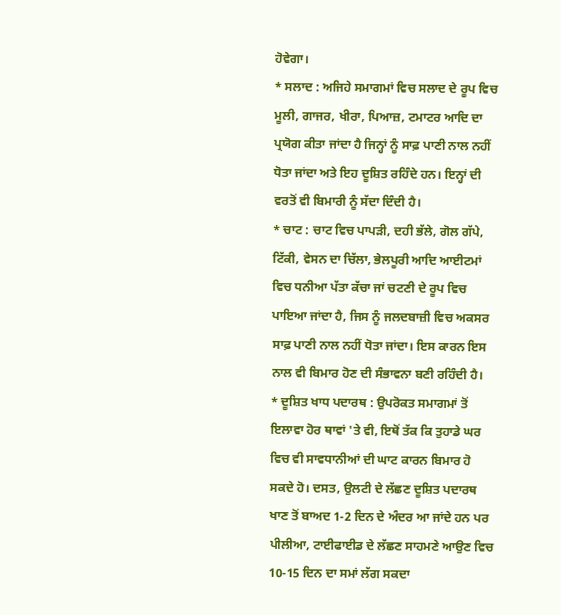ਹੋਵੇਗਾ।
* ਸਲਾਦ : ਅਜਿਹੇ ਸਮਾਗਮਾਂ ਵਿਚ ਸਲਾਦ ਦੇ ਰੂਪ ਵਿਚ ਮੂਲੀ, ਗਾਜਰ, ਖੀਰਾ, ਪਿਆਜ਼, ਟਮਾਟਰ ਆਦਿ ਦਾ ਪ੍ਰਯੋਗ ਕੀਤਾ ਜਾਂਦਾ ਹੈ ਜਿਨ੍ਹਾਂ ਨੂੰ ਸਾਫ਼ ਪਾਣੀ ਨਾਲ ਨਹੀਂ ਧੋਤਾ ਜਾਂਦਾ ਅਤੇ ਇਹ ਦੂਸ਼ਿਤ ਰਹਿੰਦੇ ਹਨ। ਇਨ੍ਹਾਂ ਦੀ ਵਰਤੋਂ ਵੀ ਬਿਮਾਰੀ ਨੂੰ ਸੱਦਾ ਦਿੰਦੀ ਹੈ।
* ਚਾਟ : ਚਾਟ ਵਿਚ ਪਾਪੜੀ, ਦਹੀ ਭੱਲੇ, ਗੋਲ ਗੱਪੇ, ਟਿੱਕੀ, ਵੇਸਨ ਦਾ ਚਿੱਲਾ, ਭੇਲਪੂਰੀ ਆਦਿ ਆਈਟਮਾਂ ਵਿਚ ਧਨੀਆ ਪੱਤਾ ਕੱਚਾ ਜਾਂ ਚਟਣੀ ਦੇ ਰੂਪ ਵਿਚ ਪਾਇਆ ਜਾਂਦਾ ਹੈ, ਜਿਸ ਨੂੰ ਜਲਦਬਾਜ਼ੀ ਵਿਚ ਅਕਸਰ ਸਾਫ਼ ਪਾਣੀ ਨਾਲ ਨਹੀਂ ਧੋਤਾ ਜਾਂਦਾ। ਇਸ ਕਾਰਨ ਇਸ ਨਾਲ ਵੀ ਬਿਮਾਰ ਹੋਣ ਦੀ ਸੰਭਾਵਨਾ ਬਣੀ ਰਹਿੰਦੀ ਹੈ।
* ਦੂਸ਼ਿਤ ਖਾਧ ਪਦਾਰਥ : ਉਪਰੋਕਤ ਸਮਾਗਮਾਂ ਤੋਂ ਇਲਾਵਾ ਹੋਰ ਥਾਵਾਂ 'ਤੇ ਵੀ, ਇਥੋਂ ਤੱਕ ਕਿ ਤੁਹਾਡੇ ਘਰ ਵਿਚ ਵੀ ਸਾਵਧਾਨੀਆਂ ਦੀ ਘਾਟ ਕਾਰਨ ਬਿਮਾਰ ਹੋ ਸਕਦੇ ਹੋ। ਦਸਤ, ਉਲਟੀ ਦੇ ਲੱਛਣ ਦੂਸ਼ਿਤ ਪਦਾਰਥ ਖਾਣ ਤੋਂ ਬਾਅਦ 1-2 ਦਿਨ ਦੇ ਅੰਦਰ ਆ ਜਾਂਦੇ ਹਨ ਪਰ ਪੀਲੀਆ, ਟਾਈਫਾਈਡ ਦੇ ਲੱਛਣ ਸਾਹਮਣੇ ਆਉਣ ਵਿਚ 10-15 ਦਿਨ ਦਾ ਸਮਾਂ ਲੱਗ ਸਕਦਾ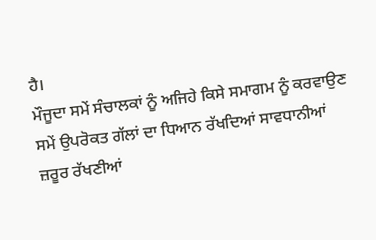ਹੈ।
ਮੌਜੂਦਾ ਸਮੇਂ ਸੰਚਾਲਕਾਂ ਨੂੰ ਅਜਿਹੇ ਕਿਸੇ ਸਮਾਗਮ ਨੂੰ ਕਰਵਾਉਣ ਸਮੇਂ ਉਪਰੋਕਤ ਗੱਲਾਂ ਦਾ ਧਿਆਨ ਰੱਖਦਿਆਂ ਸਾਵਧਾਨੀਆਂ ਜ਼ਰੂਰ ਰੱਖਣੀਆਂ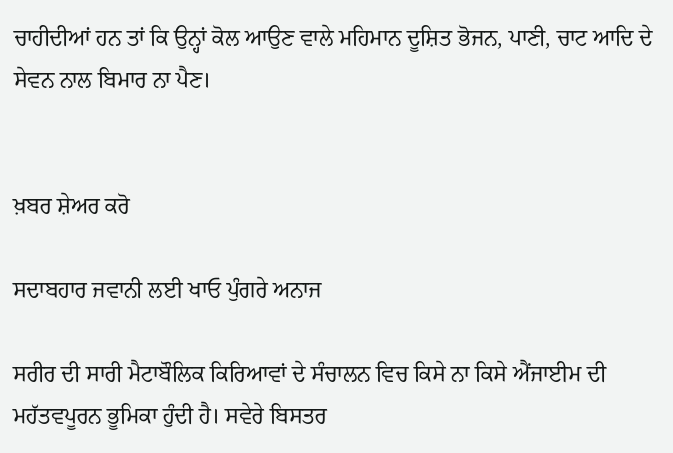ਚਾਹੀਦੀਆਂ ਹਨ ਤਾਂ ਕਿ ਉਨ੍ਹਾਂ ਕੋਲ ਆਉਣ ਵਾਲੇ ਮਹਿਮਾਨ ਦੂਸ਼ਿਤ ਭੋਜਨ, ਪਾਣੀ, ਚਾਟ ਆਦਿ ਦੇ ਸੇਵਨ ਨਾਲ ਬਿਮਾਰ ਨਾ ਪੈਣ।


ਖ਼ਬਰ ਸ਼ੇਅਰ ਕਰੋ

ਸਦਾਬਹਾਰ ਜਵਾਨੀ ਲਈ ਖਾਓ ਪੁੰਗਰੇ ਅਨਾਜ

ਸਰੀਰ ਦੀ ਸਾਰੀ ਮੈਟਾਬੌਲਿਕ ਕਿਰਿਆਵਾਂ ਦੇ ਸੰਚਾਲਨ ਵਿਚ ਕਿਸੇ ਨਾ ਕਿਸੇ ਐਂਜਾਈਮ ਦੀ ਮਹੱਤਵਪੂਰਨ ਭੂਮਿਕਾ ਹੁੰਦੀ ਹੈ। ਸਵੇਰੇ ਬਿਸਤਰ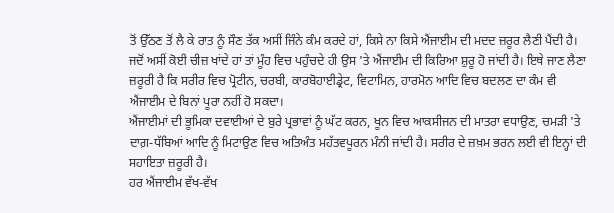ਤੋਂ ਉੱਠਣ ਤੋਂ ਲੈ ਕੇ ਰਾਤ ਨੂੰ ਸੌਣ ਤੱਕ ਅਸੀਂ ਜਿੰਨੇ ਕੰਮ ਕਰਦੇ ਹਾਂ, ਕਿਸੇ ਨਾ ਕਿਸੇ ਐਂਜਾਈਮ ਦੀ ਮਦਦ ਜ਼ਰੂਰ ਲੈਣੀ ਪੈਂਦੀ ਹੈ। ਜਦੋਂ ਅਸੀਂ ਕੋਈ ਚੀਜ਼ ਖਾਂਦੇ ਹਾਂ ਤਾਂ ਮੂੰਹ ਵਿਚ ਪਹੁੰਚਦੇ ਹੀ ਉਸ 'ਤੇ ਐਂਜਾਈਮ ਦੀ ਕਿਰਿਆ ਸ਼ੁਰੂ ਹੋ ਜਾਂਦੀ ਹੈ। ਇਥੇ ਜਾਣ ਲੈਣਾ ਜ਼ਰੂਰੀ ਹੈ ਕਿ ਸਰੀਰ ਵਿਚ ਪ੍ਰੋਟੀਨ, ਚਰਬੀ, ਕਾਰਬੋਹਾਈਡ੍ਰੇਟ, ਵਿਟਾਮਿਨ, ਹਾਰਮੋਨ ਆਦਿ ਵਿਚ ਬਦਲਣ ਦਾ ਕੰਮ ਵੀ ਐਂਜਾਈਮ ਦੇ ਬਿਨਾਂ ਪੂਰਾ ਨਹੀਂ ਹੋ ਸਕਦਾ।
ਐਂਜਾਈਮਾਂ ਦੀ ਭੂਮਿਕਾ ਦਵਾਈਆਂ ਦੇ ਬੁਰੇ ਪ੍ਰਭਾਵਾਂ ਨੂੰ ਘੱਟ ਕਰਨ, ਖੂਨ ਵਿਚ ਆਕਸੀਜਨ ਦੀ ਮਾਤਰਾ ਵਧਾਉਣ, ਚਮੜੀ 'ਤੇ ਦਾਗ਼-ਧੱਬਿਆਂ ਆਦਿ ਨੂੰ ਮਿਟਾਉਣ ਵਿਚ ਅਤਿਅੰਤ ਮਹੱਤਵਪੂਰਨ ਮੰਨੀ ਜਾਂਦੀ ਹੈ। ਸਰੀਰ ਦੇ ਜ਼ਖ਼ਮ ਭਰਨ ਲਈ ਵੀ ਇਨ੍ਹਾਂ ਦੀ ਸਹਾਇਤਾ ਜ਼ਰੂਰੀ ਹੈ।
ਹਰ ਐਂਜਾਈਮ ਵੱਖ-ਵੱਖ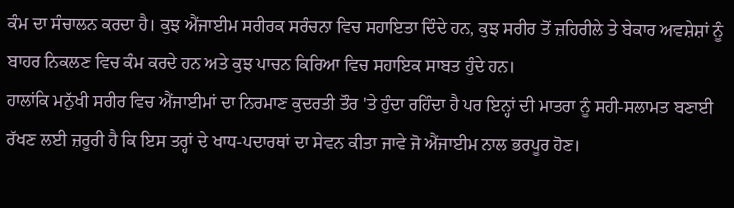ਕੰਮ ਦਾ ਸੰਚਾਲਨ ਕਰਦਾ ਹੈ। ਕੁਝ ਐਂਜਾਈਮ ਸਰੀਰਕ ਸਰੰਚਨਾ ਵਿਚ ਸਹਾਇਤਾ ਦਿੰਦੇ ਹਨ, ਕੁਝ ਸਰੀਰ ਤੋਂ ਜ਼ਹਿਰੀਲੇ ਤੇ ਬੇਕਾਰ ਅਵਸ਼ੇਸ਼ਾਂ ਨੂੰ ਬਾਹਰ ਨਿਕਲਣ ਵਿਚ ਕੰਮ ਕਰਦੇ ਹਨ ਅਤੇ ਕੁਝ ਪਾਚਨ ਕਿਰਿਆ ਵਿਚ ਸਹਾਇਕ ਸਾਬਤ ਹੁੰਦੇ ਹਨ।
ਹਾਲਾਂਕਿ ਮਨੁੱਖੀ ਸਰੀਰ ਵਿਚ ਐਂਜਾਈਮਾਂ ਦਾ ਨਿਰਮਾਣ ਕੁਦਰਤੀ ਤੌਰ 'ਤੇ ਹੁੰਦਾ ਰਹਿੰਦਾ ਹੈ ਪਰ ਇਨ੍ਹਾਂ ਦੀ ਮਾਤਰਾ ਨੂੰ ਸਹੀ-ਸਲਾਮਤ ਬਣਾਈ ਰੱਖਣ ਲਈ ਜ਼ਰੂਰੀ ਹੈ ਕਿ ਇਸ ਤਰ੍ਹਾਂ ਦੇ ਖਾਧ-ਪਦਾਰਥਾਂ ਦਾ ਸੇਵਨ ਕੀਤਾ ਜਾਵੇ ਜੋ ਐਂਜਾਈਮ ਨਾਲ ਭਰਪੂਰ ਹੋਣ।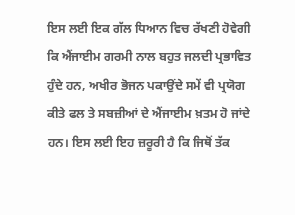ਇਸ ਲਈ ਇਕ ਗੱਲ ਧਿਆਨ ਵਿਚ ਰੱਖਣੀ ਹੋਵੇਗੀ ਕਿ ਐਂਜਾਈਮ ਗਰਮੀ ਨਾਲ ਬਹੁਤ ਜਲਦੀ ਪ੍ਰਭਾਵਿਤ ਹੁੰਦੇ ਹਨ, ਅਖੀਰ ਭੋਜਨ ਪਕਾਉਂਦੇ ਸਮੇਂ ਵੀ ਪ੍ਰਯੋਗ ਕੀਤੇ ਫਲ ਤੇ ਸਬਜ਼ੀਆਂ ਦੇ ਐਂਜਾਈਮ ਖ਼ਤਮ ਹੋ ਜਾਂਦੇ ਹਨ। ਇਸ ਲਈ ਇਹ ਜ਼ਰੂਰੀ ਹੈ ਕਿ ਜਿਥੋਂ ਤੱਕ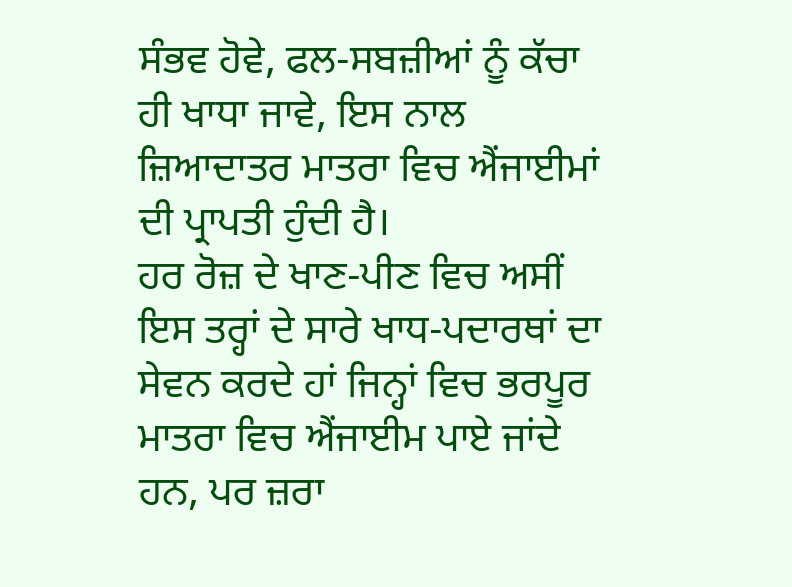ਸੰਭਵ ਹੋਵੇ, ਫਲ-ਸਬਜ਼ੀਆਂ ਨੂੰ ਕੱਚਾ ਹੀ ਖਾਧਾ ਜਾਵੇ, ਇਸ ਨਾਲ ਜ਼ਿਆਦਾਤਰ ਮਾਤਰਾ ਵਿਚ ਐਂਜਾਈਮਾਂ ਦੀ ਪ੍ਰਾਪਤੀ ਹੁੰਦੀ ਹੈ।
ਹਰ ਰੋਜ਼ ਦੇ ਖਾਣ-ਪੀਣ ਵਿਚ ਅਸੀਂ ਇਸ ਤਰ੍ਹਾਂ ਦੇ ਸਾਰੇ ਖਾਧ-ਪਦਾਰਥਾਂ ਦਾ ਸੇਵਨ ਕਰਦੇ ਹਾਂ ਜਿਨ੍ਹਾਂ ਵਿਚ ਭਰਪੂਰ ਮਾਤਰਾ ਵਿਚ ਐਂਜਾਈਮ ਪਾਏ ਜਾਂਦੇ ਹਨ, ਪਰ ਜ਼ਰਾ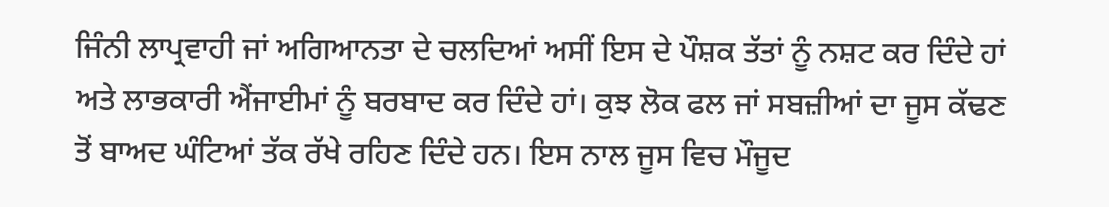ਜਿੰਨੀ ਲਾਪ੍ਰਵਾਹੀ ਜਾਂ ਅਗਿਆਨਤਾ ਦੇ ਚਲਦਿਆਂ ਅਸੀਂ ਇਸ ਦੇ ਪੌਸ਼ਕ ਤੱਤਾਂ ਨੂੰ ਨਸ਼ਟ ਕਰ ਦਿੰਦੇ ਹਾਂ ਅਤੇ ਲਾਭਕਾਰੀ ਐਂਜਾਈਮਾਂ ਨੂੰ ਬਰਬਾਦ ਕਰ ਦਿੰਦੇ ਹਾਂ। ਕੁਝ ਲੋਕ ਫਲ ਜਾਂ ਸਬਜ਼ੀਆਂ ਦਾ ਜੂਸ ਕੱਢਣ ਤੋਂ ਬਾਅਦ ਘੰਟਿਆਂ ਤੱਕ ਰੱਖੇ ਰਹਿਣ ਦਿੰਦੇ ਹਨ। ਇਸ ਨਾਲ ਜੂਸ ਵਿਚ ਮੌਜੂਦ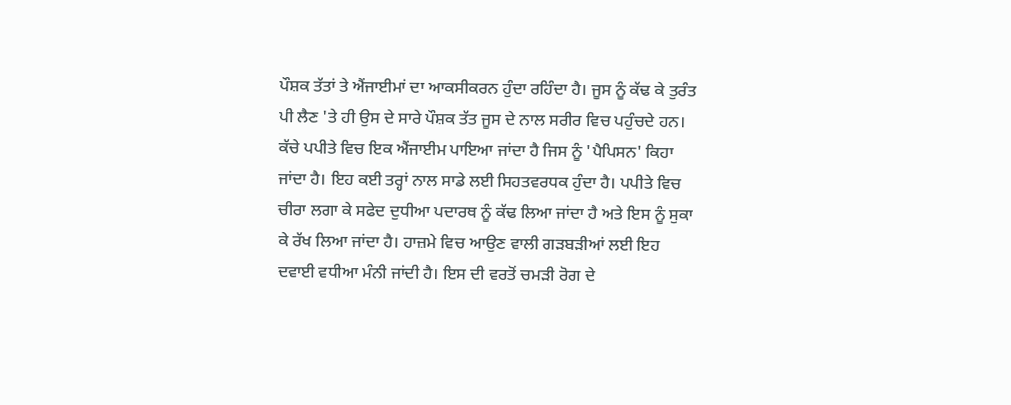ਪੌਸ਼ਕ ਤੱਤਾਂ ਤੇ ਐਂਜਾਈਮਾਂ ਦਾ ਆਕਸੀਕਰਨ ਹੁੰਦਾ ਰਹਿੰਦਾ ਹੈ। ਜੂਸ ਨੂੰ ਕੱਢ ਕੇ ਤੁਰੰਤ ਪੀ ਲੈਣ 'ਤੇ ਹੀ ਉਸ ਦੇ ਸਾਰੇ ਪੌਸ਼ਕ ਤੱਤ ਜੂਸ ਦੇ ਨਾਲ ਸਰੀਰ ਵਿਚ ਪਹੁੰਚਦੇ ਹਨ।
ਕੱਚੇ ਪਪੀਤੇ ਵਿਚ ਇਕ ਐਂਜਾਈਮ ਪਾਇਆ ਜਾਂਦਾ ਹੈ ਜਿਸ ਨੂੰ 'ਪੈਪਿਸਨ' ਕਿਹਾ ਜਾਂਦਾ ਹੈ। ਇਹ ਕਈ ਤਰ੍ਹਾਂ ਨਾਲ ਸਾਡੇ ਲਈ ਸਿਹਤਵਰਧਕ ਹੁੰਦਾ ਹੈ। ਪਪੀਤੇ ਵਿਚ ਚੀਰਾ ਲਗਾ ਕੇ ਸਫੇਦ ਦੁਧੀਆ ਪਦਾਰਥ ਨੂੰ ਕੱਢ ਲਿਆ ਜਾਂਦਾ ਹੈ ਅਤੇ ਇਸ ਨੂੰ ਸੁਕਾ ਕੇ ਰੱਖ ਲਿਆ ਜਾਂਦਾ ਹੈ। ਹਾਜ਼ਮੇ ਵਿਚ ਆਉਣ ਵਾਲੀ ਗੜਬੜੀਆਂ ਲਈ ਇਹ ਦਵਾਈ ਵਧੀਆ ਮੰਨੀ ਜਾਂਦੀ ਹੈ। ਇਸ ਦੀ ਵਰਤੋਂ ਚਮੜੀ ਰੋਗ ਦੇ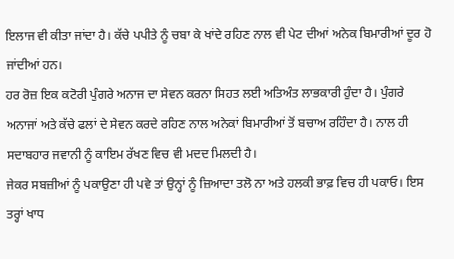ਇਲਾਜ ਵੀ ਕੀਤਾ ਜਾਂਦਾ ਹੈ। ਕੱਚੇ ਪਪੀਤੇ ਨੂੰ ਚਬਾ ਕੇ ਖਾਂਦੇ ਰਹਿਣ ਨਾਲ ਵੀ ਪੇਟ ਦੀਆਂ ਅਨੇਕ ਬਿਮਾਰੀਆਂ ਦੂਰ ਹੋ ਜਾਂਦੀਆਂ ਹਨ।
ਹਰ ਰੋਜ਼ ਇਕ ਕਟੋਰੀ ਪੁੰਗਰੇ ਅਨਾਜ ਦਾ ਸੇਵਨ ਕਰਨਾ ਸਿਹਤ ਲਈ ਅਤਿਅੰਤ ਲਾਭਕਾਰੀ ਹੁੰਦਾ ਹੈ। ਪੁੰਗਰੇ ਅਨਾਜਾਂ ਅਤੇ ਕੱਚੇ ਫਲਾਂ ਦੇ ਸੇਵਨ ਕਰਦੇ ਰਹਿਣ ਨਾਲ ਅਨੇਕਾਂ ਬਿਮਾਰੀਆਂ ਤੋਂ ਬਚਾਅ ਰਹਿੰਦਾ ਹੈ। ਨਾਲ ਹੀ ਸਦਾਬਹਾਰ ਜਵਾਨੀ ਨੂੰ ਕਾਇਮ ਰੱਖਣ ਵਿਚ ਵੀ ਮਦਦ ਮਿਲਦੀ ਹੈ।
ਜੇਕਰ ਸਬਜ਼ੀਆਂ ਨੂੰ ਪਕਾਉਣਾ ਹੀ ਪਵੇ ਤਾਂ ਉਨ੍ਹਾਂ ਨੂੰ ਜ਼ਿਆਦਾ ਤਲੋ ਨਾ ਅਤੇ ਹਲਕੀ ਭਾਫ਼ ਵਿਚ ਹੀ ਪਕਾਓ। ਇਸ ਤਰ੍ਹਾਂ ਖਾਧ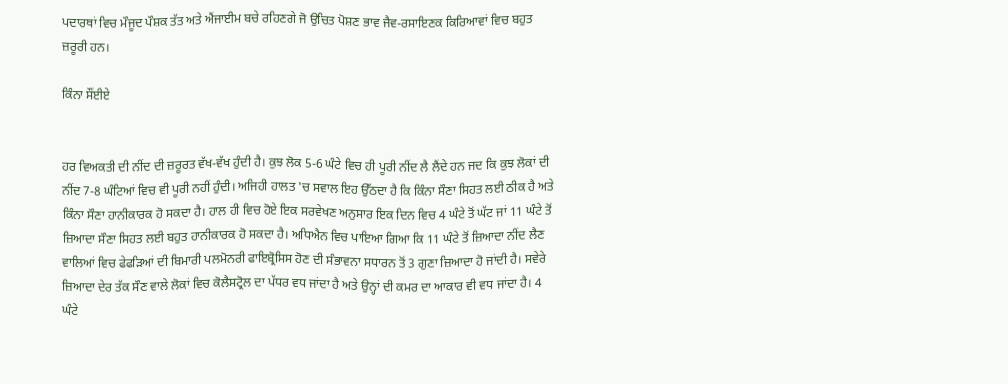ਪਦਾਰਥਾਂ ਵਿਚ ਮੌਜੂਦ ਪੌਸ਼ਕ ਤੱਤ ਅਤੇ ਐਂਜਾਈਮ ਬਚੇ ਰਹਿਣਗੇ ਜੋ ਉਚਿਤ ਪੋਸ਼ਣ ਭਾਵ ਜੈਵ-ਰਸਾਇਣਕ ਕਿਰਿਆਵਾਂ ਵਿਚ ਬਹੁਤ ਜ਼ਰੂਰੀ ਹਨ।

ਕਿੰਨਾ ਸੌਂਈਏ


ਹਰ ਵਿਅਕਤੀ ਦੀ ਨੀਂਦ ਦੀ ਜ਼ਰੂਰਤ ਵੱਖ-ਵੱਖ ਹੁੰਦੀ ਹੈ। ਕੁਝ ਲੋਕ 5-6 ਘੰਟੇ ਵਿਚ ਹੀ ਪੂਰੀ ਨੀਂਦ ਲੈ ਲੈਂਦੇ ਹਨ ਜਦ ਕਿ ਕੁਝ ਲੋਕਾਂ ਦੀ ਨੀਂਦ 7-8 ਘੰਟਿਆਂ ਵਿਚ ਵੀ ਪੂਰੀ ਨਹੀਂ ਹੁੰਦੀ। ਅਜਿਹੀ ਹਾਲਤ 'ਚ ਸਵਾਲ ਇਹ ਉੱਠਦਾ ਹੈ ਕਿ ਕਿੰਨਾ ਸੌਣਾ ਸਿਹਤ ਲਈ ਠੀਕ ਹੈ ਅਤੇ ਕਿੰਨਾ ਸੌਣਾ ਹਾਨੀਕਾਰਕ ਹੋ ਸਕਦਾ ਹੈ। ਹਾਲ ਹੀ ਵਿਚ ਹੋਏ ਇਕ ਸਰਵੇਖਣ ਅਨੁਸਾਰ ਇਕ ਦਿਨ ਵਿਚ 4 ਘੰਟੇ ਤੋਂ ਘੱਟ ਜਾਂ 11 ਘੰਟੇ ਤੋਂ ਜ਼ਿਆਦਾ ਸੌਣਾ ਸਿਹਤ ਲਈ ਬਹੁਤ ਹਾਨੀਕਾਰਕ ਹੋ ਸਕਦਾ ਹੈ। ਅਧਿਐਨ ਵਿਚ ਪਾਇਆ ਗਿਆ ਕਿ 11 ਘੰਟੇ ਤੋਂ ਜ਼ਿਆਦਾ ਨੀਂਦ ਲੈਣ ਵਾਲਿਆਂ ਵਿਚ ਫੇਫੜਿਆਂ ਦੀ ਬਿਮਾਰੀ ਪਲਮੋਨਰੀ ਫਾਇਬ੍ਰੋਸਿਸ ਹੋਣ ਦੀ ਸੰਭਾਵਨਾ ਸਧਾਰਨ ਤੋਂ 3 ਗੁਣਾ ਜ਼ਿਆਦਾ ਹੋ ਜਾਂਦੀ ਹੈ। ਸਵੇਰੇ ਜ਼ਿਆਦਾ ਦੇਰ ਤੱਕ ਸੌਣ ਵਾਲੇ ਲੋਕਾਂ ਵਿਚ ਕੋਲੈਸਟ੍ਰੋਲ ਦਾ ਪੱਧਰ ਵਧ ਜਾਂਦਾ ਹੈ ਅਤੇ ਉਨ੍ਹਾਂ ਦੀ ਕਮਰ ਦਾ ਆਕਾਰ ਵੀ ਵਧ ਜਾਂਦਾ ਹੈ। 4 ਘੰਟੇ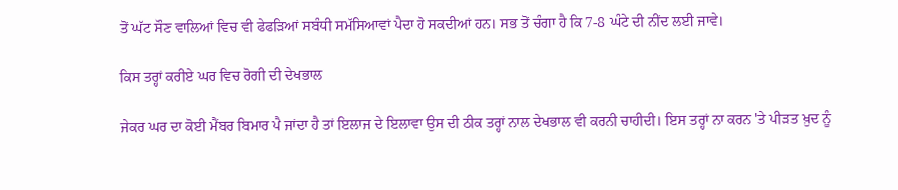ਤੋਂ ਘੱਟ ਸੌਣ ਵਾਲਿਆਂ ਵਿਚ ਵੀ ਫੇਫੜਿਆਂ ਸਬੰਧੀ ਸਮੱਸਿਆਵਾਂ ਪੈਦਾ ਹੋ ਸਕਦੀਆਂ ਹਨ। ਸਭ ਤੋਂ ਚੰਗਾ ਹੈ ਕਿ 7-8 ਘੰਟੇ ਦੀ ਨੀਂਦ ਲਈ ਜਾਵੇ।

ਕਿਸ ਤਰ੍ਹਾਂ ਕਰੀਏ ਘਰ ਵਿਚ ਰੋਗੀ ਦੀ ਦੇਖਭਾਲ

ਜੇਕਰ ਘਰ ਦਾ ਕੋਈ ਮੈਂਬਰ ਬਿਮਾਰ ਪੈ ਜਾਂਦਾ ਹੈ ਤਾਂ ਇਲਾਜ ਦੇ ਇਲਾਵਾ ਉਸ ਦੀ ਠੀਕ ਤਰ੍ਹਾਂ ਨਾਲ ਦੇਖਭਾਲ ਵੀ ਕਰਨੀ ਚਾਹੀਦੀ। ਇਸ ਤਰ੍ਹਾਂ ਨਾ ਕਰਨ 'ਤੇ ਪੀੜਤ ਖ਼ੁਦ ਨੂੰ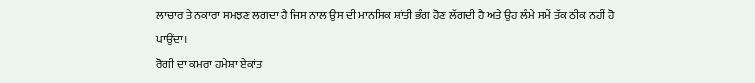ਲਾਚਾਰ ਤੇ ਨਕਾਰਾ ਸਮਝਣ ਲਗਦਾ ਹੈ ਜਿਸ ਨਾਲ ਉਸ ਦੀ ਮਾਨਸਿਕ ਸ਼ਾਂਤੀ ਭੰਗ ਹੋਣ ਲੱਗਦੀ ਹੈ ਅਤੇ ਉਹ ਲੰਮੇ ਸਮੇਂ ਤੱਕ ਠੀਕ ਨਹੀਂ ਹੋ ਪਾਉਂਦਾ।
ਰੋਗੀ ਦਾ ਕਮਰਾ ਹਮੇਸ਼ਾ ਏਕਾਂਤ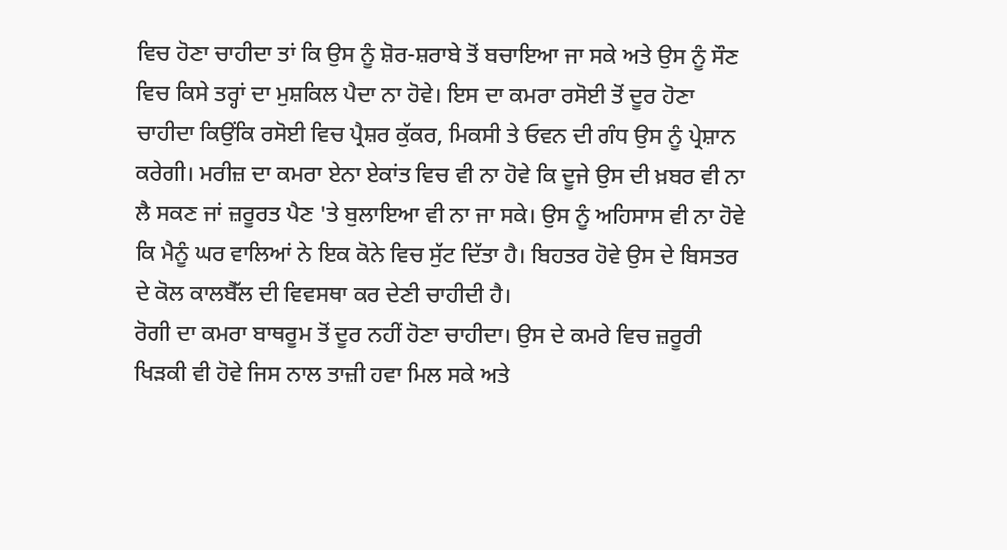ਵਿਚ ਹੋਣਾ ਚਾਹੀਦਾ ਤਾਂ ਕਿ ਉਸ ਨੂੰ ਸ਼ੋਰ-ਸ਼ਰਾਬੇ ਤੋਂ ਬਚਾਇਆ ਜਾ ਸਕੇ ਅਤੇ ਉਸ ਨੂੰ ਸੌਣ ਵਿਚ ਕਿਸੇ ਤਰ੍ਹਾਂ ਦਾ ਮੁਸ਼ਕਿਲ ਪੈਦਾ ਨਾ ਹੋਵੇ। ਇਸ ਦਾ ਕਮਰਾ ਰਸੋਈ ਤੋਂ ਦੂਰ ਹੋਣਾ ਚਾਹੀਦਾ ਕਿਉਂਕਿ ਰਸੋਈ ਵਿਚ ਪ੍ਰੈਸ਼ਰ ਕੁੱਕਰ, ਮਿਕਸੀ ਤੇ ਓਵਨ ਦੀ ਗੰਧ ਉਸ ਨੂੰ ਪ੍ਰੇਸ਼ਾਨ ਕਰੇਗੀ। ਮਰੀਜ਼ ਦਾ ਕਮਰਾ ਏਨਾ ਏਕਾਂਤ ਵਿਚ ਵੀ ਨਾ ਹੋਵੇ ਕਿ ਦੂਜੇ ਉਸ ਦੀ ਖ਼ਬਰ ਵੀ ਨਾ ਲੈ ਸਕਣ ਜਾਂ ਜ਼ਰੂਰਤ ਪੈਣ 'ਤੇ ਬੁਲਾਇਆ ਵੀ ਨਾ ਜਾ ਸਕੇ। ਉਸ ਨੂੰ ਅਹਿਸਾਸ ਵੀ ਨਾ ਹੋਵੇ ਕਿ ਮੈਨੂੰ ਘਰ ਵਾਲਿਆਂ ਨੇ ਇਕ ਕੋਨੇ ਵਿਚ ਸੁੱਟ ਦਿੱਤਾ ਹੈ। ਬਿਹਤਰ ਹੋਵੇ ਉਸ ਦੇ ਬਿਸਤਰ ਦੇ ਕੋਲ ਕਾਲਬੈੱਲ ਦੀ ਵਿਵਸਥਾ ਕਰ ਦੇਣੀ ਚਾਹੀਦੀ ਹੈ।
ਰੋਗੀ ਦਾ ਕਮਰਾ ਬਾਥਰੂਮ ਤੋਂ ਦੂਰ ਨਹੀਂ ਹੋਣਾ ਚਾਹੀਦਾ। ਉਸ ਦੇ ਕਮਰੇ ਵਿਚ ਜ਼ਰੂਰੀ ਖਿੜਕੀ ਵੀ ਹੋਵੇ ਜਿਸ ਨਾਲ ਤਾਜ਼ੀ ਹਵਾ ਮਿਲ ਸਕੇ ਅਤੇ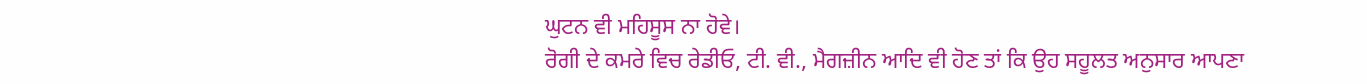ਘੁਟਨ ਵੀ ਮਹਿਸੂਸ ਨਾ ਹੋਵੇ।
ਰੋਗੀ ਦੇ ਕਮਰੇ ਵਿਚ ਰੇਡੀਓ, ਟੀ. ਵੀ., ਮੈਗਜ਼ੀਨ ਆਦਿ ਵੀ ਹੋਣ ਤਾਂ ਕਿ ਉਹ ਸਹੂਲਤ ਅਨੁਸਾਰ ਆਪਣਾ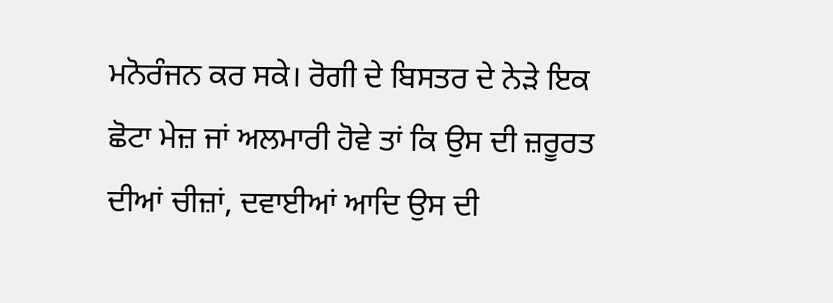ਮਨੋਰੰਜਨ ਕਰ ਸਕੇ। ਰੋਗੀ ਦੇ ਬਿਸਤਰ ਦੇ ਨੇੜੇ ਇਕ ਛੋਟਾ ਮੇਜ਼ ਜਾਂ ਅਲਮਾਰੀ ਹੋਵੇ ਤਾਂ ਕਿ ਉਸ ਦੀ ਜ਼ਰੂਰਤ ਦੀਆਂ ਚੀਜ਼ਾਂ, ਦਵਾਈਆਂ ਆਦਿ ਉਸ ਦੀ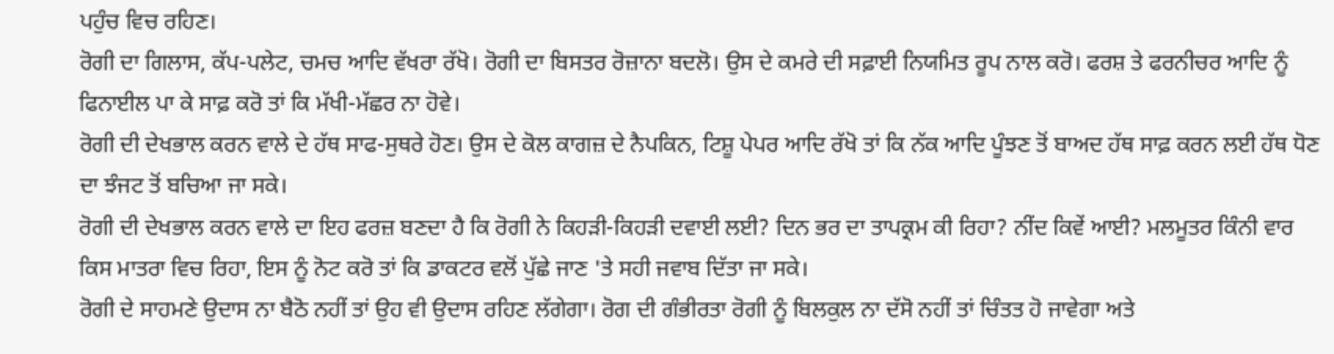ਪਹੁੰਚ ਵਿਚ ਰਹਿਣ।
ਰੋਗੀ ਦਾ ਗਿਲਾਸ, ਕੱਪ-ਪਲੇਟ, ਚਮਚ ਆਦਿ ਵੱਖਰਾ ਰੱਖੋ। ਰੋਗੀ ਦਾ ਬਿਸਤਰ ਰੋਜ਼ਾਨਾ ਬਦਲੋ। ਉਸ ਦੇ ਕਮਰੇ ਦੀ ਸਫ਼ਾਈ ਨਿਯਮਿਤ ਰੂਪ ਨਾਲ ਕਰੋ। ਫਰਸ਼ ਤੇ ਫਰਨੀਚਰ ਆਦਿ ਨੂੰ ਫਿਨਾਈਲ ਪਾ ਕੇ ਸਾਫ਼ ਕਰੋ ਤਾਂ ਕਿ ਮੱਖੀ-ਮੱਛਰ ਨਾ ਹੋਵੇ।
ਰੋਗੀ ਦੀ ਦੇਖਭਾਲ ਕਰਨ ਵਾਲੇ ਦੇ ਹੱਥ ਸਾਫ-ਸੁਥਰੇ ਹੋਣ। ਉਸ ਦੇ ਕੋਲ ਕਾਗਜ਼ ਦੇ ਨੈਪਕਿਨ, ਟਿਸ਼ੂ ਪੇਪਰ ਆਦਿ ਰੱਖੋ ਤਾਂ ਕਿ ਨੱਕ ਆਦਿ ਪੂੰਝਣ ਤੋਂ ਬਾਅਦ ਹੱਥ ਸਾਫ਼ ਕਰਨ ਲਈ ਹੱਥ ਧੋਣ ਦਾ ਝੰਜਟ ਤੋਂ ਬਚਿਆ ਜਾ ਸਕੇ।
ਰੋਗੀ ਦੀ ਦੇਖਭਾਲ ਕਰਨ ਵਾਲੇ ਦਾ ਇਹ ਫਰਜ਼ ਬਣਦਾ ਹੈ ਕਿ ਰੋਗੀ ਨੇ ਕਿਹੜੀ-ਕਿਹੜੀ ਦਵਾਈ ਲਈ? ਦਿਨ ਭਰ ਦਾ ਤਾਪਕ੍ਰਮ ਕੀ ਰਿਹਾ? ਨੀਂਦ ਕਿਵੇਂ ਆਈ? ਮਲਮੂਤਰ ਕਿੰਨੀ ਵਾਰ ਕਿਸ ਮਾਤਰਾ ਵਿਚ ਰਿਹਾ, ਇਸ ਨੂੰ ਨੋਟ ਕਰੋ ਤਾਂ ਕਿ ਡਾਕਟਰ ਵਲੋਂ ਪੁੱਛੇ ਜਾਣ 'ਤੇ ਸਹੀ ਜਵਾਬ ਦਿੱਤਾ ਜਾ ਸਕੇ।
ਰੋਗੀ ਦੇ ਸਾਹਮਣੇ ਉਦਾਸ ਨਾ ਬੈਠੋ ਨਹੀਂ ਤਾਂ ਉਹ ਵੀ ਉਦਾਸ ਰਹਿਣ ਲੱਗੇਗਾ। ਰੋਗ ਦੀ ਗੰਭੀਰਤਾ ਰੋਗੀ ਨੂੰ ਬਿਲਕੁਲ ਨਾ ਦੱਸੋ ਨਹੀਂ ਤਾਂ ਚਿੰਤਤ ਹੋ ਜਾਵੇਗਾ ਅਤੇ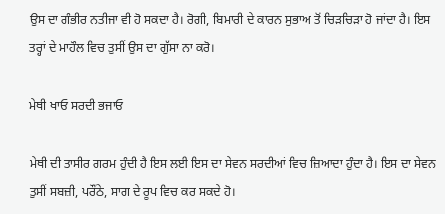ਉਸ ਦਾ ਗੰਭੀਰ ਨਤੀਜਾ ਵੀ ਹੋ ਸਕਦਾ ਹੈ। ਰੋਗੀ, ਬਿਮਾਰੀ ਦੇ ਕਾਰਨ ਸੁਭਾਅ ਤੋਂ ਚਿੜਚਿੜਾ ਹੋ ਜਾਂਦਾ ਹੈ। ਇਸ ਤਰ੍ਹਾਂ ਦੇ ਮਾਹੌਲ ਵਿਚ ਤੁਸੀਂ ਉਸ ਦਾ ਗੁੱਸਾ ਨਾ ਕਰੋ।

ਮੇਥੀ ਖਾਓ ਸਰਦੀ ਭਜਾਓ

ਮੇਥੀ ਦੀ ਤਾਸੀਰ ਗਰਮ ਹੁੰਦੀ ਹੈ ਇਸ ਲਈ ਇਸ ਦਾ ਸੇਵਨ ਸਰਦੀਆਂ ਵਿਚ ਜ਼ਿਆਦਾ ਹੁੰਦਾ ਹੈ। ਇਸ ਦਾ ਸੇਵਨ ਤੁਸੀਂ ਸਬਜ਼ੀ, ਪਰੌਂਠੇ, ਸਾਗ ਦੇ ਰੂਪ ਵਿਚ ਕਰ ਸਕਦੇ ਹੋ।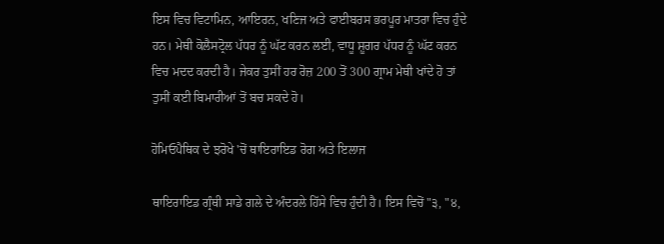ਇਸ ਵਿਚ ਵਿਟਾਮਿਨ, ਆਇਰਨ, ਖਣਿਜ ਅਤੇ ਫਾਈਬਰਸ ਭਰਪੂਰ ਮਾਤਰਾ ਵਿਚ ਹੁੰਦੇ ਹਨ। ਮੇਥੀ ਕੋਲੈਸਟ੍ਰੋਲ ਪੱਧਰ ਨੂੰ ਘੱਟ ਕਰਨ ਲਈ, ਵਾਧੂ ਸ਼ੂਗਰ ਪੱਧਰ ਨੂੰ ਘੱਟ ਕਰਨ ਵਿਚ ਮਦਦ ਕਰਦੀ ਹੈ। ਜੇਕਰ ਤੁਸੀਂ ਹਰ ਰੋਜ਼ 200 ਤੋਂ 300 ਗ੍ਰਾਮ ਮੇਥੀ ਖਾਂਦੇ ਹੋ ਤਾਂ ਤੁਸੀਂ ਕਈ ਬਿਮਾਰੀਆਂ ਤੋਂ ਬਚ ਸਕਦੇ ਹੋ।

ਹੋਮਿਓਪੈਥਿਕ ਦੇ ਝਰੋਖੇ 'ਚੋਂ ਥਾਇਰਾਇਡ ਰੋਗ ਅਤੇ ਇਲਾਜ

ਥਾਇਰਾਇਡ ਗ੍ਰੰਥੀ ਸਾਡੇ ਗਲੇ ਦੇ ਅੰਦਰਲੇ ਹਿੱਸੇ ਵਿਚ ਹੁੰਦੀ ਹੈ। ਇਸ ਵਿਚੋਂ "੩, "੪,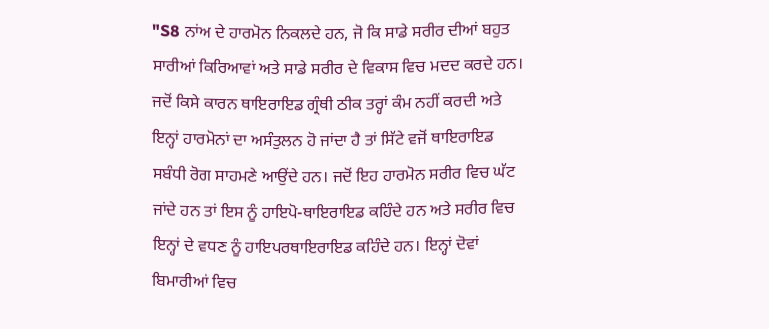"S8 ਨਾਂਅ ਦੇ ਹਾਰਮੋਨ ਨਿਕਲਦੇ ਹਨ, ਜੋ ਕਿ ਸਾਡੇ ਸਰੀਰ ਦੀਆਂ ਬਹੁਤ ਸਾਰੀਆਂ ਕਿਰਿਆਵਾਂ ਅਤੇ ਸਾਡੇ ਸਰੀਰ ਦੇ ਵਿਕਾਸ ਵਿਚ ਮਦਦ ਕਰਦੇ ਹਨ। ਜਦੋਂ ਕਿਸੇ ਕਾਰਨ ਥਾਇਰਾਇਡ ਗ੍ਰੰਥੀ ਠੀਕ ਤਰ੍ਹਾਂ ਕੰਮ ਨਹੀਂ ਕਰਦੀ ਅਤੇ ਇਨ੍ਹਾਂ ਹਾਰਮੋਨਾਂ ਦਾ ਅਸੰਤੁਲਨ ਹੋ ਜਾਂਦਾ ਹੈ ਤਾਂ ਸਿੱਟੇ ਵਜੋਂ ਥਾਇਰਾਇਡ ਸਬੰਧੀ ਰੋਗ ਸਾਹਮਣੇ ਆਉਂਦੇ ਹਨ। ਜਦੋਂ ਇਹ ਹਾਰਮੋਨ ਸਰੀਰ ਵਿਚ ਘੱਟ ਜਾਂਦੇ ਹਨ ਤਾਂ ਇਸ ਨੂੰ ਹਾਇਪੋ-ਥਾਇਰਾਇਡ ਕਹਿੰਦੇ ਹਨ ਅਤੇ ਸਰੀਰ ਵਿਚ ਇਨ੍ਹਾਂ ਦੇ ਵਧਣ ਨੂੰ ਹਾਇਪਰਥਾਇਰਾਇਡ ਕਹਿੰਦੇ ਹਨ। ਇਨ੍ਹਾਂ ਦੋਵਾਂ ਬਿਮਾਰੀਆਂ ਵਿਚ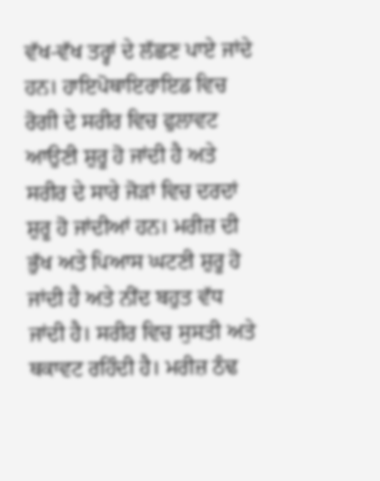ਵੱਖ-ਵੱਖ ਤਰ੍ਹਾਂ ਦੇ ਲੱਛਣ ਪਾਏ ਜਾਂਦੇ ਹਨ। ਹਾਇਪੋਥਾਇਰਾਇਡ ਵਿਚ ਰੋਗੀ ਦੇ ਸਰੀਰ ਵਿਚ ਫੁਲਾਵਟ ਆਉਣੀ ਸ਼ੁਰੂ ਹੋ ਜਾਂਦੀ ਹੈ ਅਤੇ ਸਰੀਰ ਦੇ ਸਾਰੇ ਜੋੜਾਂ ਵਿਚ ਦਰਦਾਂ ਸ਼ੁਰੂ ਹੋ ਜਾਂਦੀਆਂ ਹਨ। ਮਰੀਜ਼ ਦੀ ਭੁੱਖ ਅਤੇ ਪਿਆਸ ਘਟਣੀ ਸ਼ੁਰੂ ਹੋ ਜਾਂਦੀ ਹੈ ਅਤੇ ਨੀਂਦ ਬਹੁਤ ਵੱਧ ਜਾਂਦੀ ਹੈ। ਸਰੀਰ ਵਿਚ ਸੁਸਤੀ ਅਤੇ ਥਕਾਵਟ ਰਹਿੰਦੀ ਹੈ। ਮਰੀਜ਼ ਠੰਢ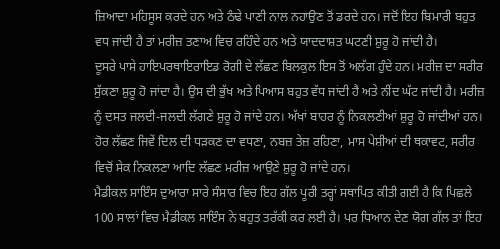ਜ਼ਿਆਦਾ ਮਹਿਸੂਸ ਕਰਦੇ ਹਨ ਅਤੇ ਠੰਢੇ ਪਾਣੀ ਨਾਲ ਨਹਾਉਣ ਤੋਂ ਡਰਦੇ ਹਨ। ਜਦੋਂ ਇਹ ਬਿਮਾਰੀ ਬਹੁਤ ਵਧ ਜਾਂਦੀ ਹੈ ਤਾਂ ਮਰੀਜ਼ ਤਣਾਅ ਵਿਚ ਰਹਿੰਦੇ ਹਨ ਅਤੇ ਯਾਦਦਾਸ਼ਤ ਘਟਣੀ ਸ਼ੁਰੂ ਹੋ ਜਾਂਦੀ ਹੈ।
ਦੂਸਰੇ ਪਾਸੇ ਹਾਇਪਰਥਾਇਰਾਇਡ ਰੋਗੀ ਦੇ ਲੱਛਣ ਬਿਲਕੁਲ ਇਸ ਤੋਂ ਅਲੱਗ ਹੁੰਦੇ ਹਨ। ਮਰੀਜ਼ ਦਾ ਸਰੀਰ ਸੁੱਕਣਾ ਸ਼ੁਰੂ ਹੋ ਜਾਂਦਾ ਹੈ। ਉਸ ਦੀ ਭੁੱਖ ਅਤੇ ਪਿਆਸ ਬਹੁਤ ਵੱਧ ਜਾਂਦੀ ਹੈ ਅਤੇ ਨੀਂਦ ਘੱਟ ਜਾਂਦੀ ਹੈ। ਮਰੀਜ਼ ਨੂੰ ਦਸਤ ਜਲਦੀ-ਜਲਦੀ ਲੱਗਣੇ ਸ਼ੁਰੂ ਹੋ ਜਾਂਦੇ ਹਨ। ਅੱਖਾਂ ਬਾਹਰ ਨੂੰ ਨਿਕਲਣੀਆਂ ਸ਼ੁਰੂ ਹੋ ਜਾਂਦੀਆਂ ਹਨ। ਹੋਰ ਲੱਛਣ ਜਿਵੇਂ ਦਿਲ ਦੀ ਧੜਕਣ ਦਾ ਵਧਣਾ, ਨਬਜ਼ ਤੇਜ਼ ਰਹਿਣਾ, ਮਾਸ ਪੇਸ਼ੀਆਂ ਦੀ ਥਕਾਵਟ, ਸਰੀਰ ਵਿਚੋਂ ਸੇਕ ਨਿਕਲਣਾ ਆਦਿ ਲੱਛਣ ਮਰੀਜ਼ ਆਉਣੇ ਸ਼ੁਰੂ ਹੋ ਜਾਂਦੇ ਹਨ।
ਮੈਡੀਕਲ ਸਾਇੰਸ ਦੁਆਰਾ ਸਾਰੇ ਸੰਸਾਰ ਵਿਚ ਇਹ ਗੱਲ ਪੂਰੀ ਤਰ੍ਹਾਂ ਸਥਾਪਿਤ ਕੀਤੀ ਗਈ ਹੈ ਕਿ ਪਿਛਲੇ 100 ਸਾਲਾਂ ਵਿਚ ਮੈਡੀਕਲ ਸਾਇੰਸ ਨੇ ਬਹੁਤ ਤਰੱਕੀ ਕਰ ਲਈ ਹੈ। ਪਰ ਧਿਆਨ ਦੇਣ ਯੋਗ ਗੱਲ ਤਾਂ ਇਹ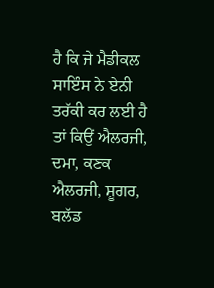ਹੈ ਕਿ ਜੇ ਮੈਡੀਕਲ ਸਾਇੰਸ ਨੇ ਏਨੀ ਤਰੱਕੀ ਕਰ ਲਈ ਹੈ ਤਾਂ ਕਿਉਂ ਐਲਰਜੀ, ਦਮਾ, ਕਣਕ ਐਲਰਜੀ, ਸ਼ੂਗਰ, ਬਲੱਡ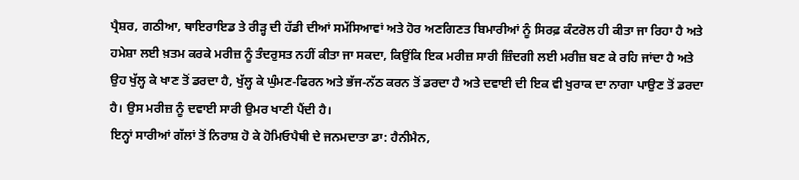ਪ੍ਰੈਸ਼ਰ, ਗਠੀਆ, ਥਾਇਰਾਇਡ ਤੇ ਰੀੜ੍ਹ ਦੀ ਹੱਡੀ ਦੀਆਂ ਸਮੱਸਿਆਵਾਂ ਅਤੇ ਹੋਰ ਅਣਗਿਣਤ ਬਿਮਾਰੀਆਂ ਨੂੰ ਸਿਰਫ਼ ਕੰਟਰੋਲ ਹੀ ਕੀਤਾ ਜਾ ਰਿਹਾ ਹੈ ਅਤੇ ਹਮੇਸ਼ਾ ਲਈ ਖ਼ਤਮ ਕਰਕੇ ਮਰੀਜ਼ ਨੂੰ ਤੰਦਰੁਸਤ ਨਹੀਂ ਕੀਤਾ ਜਾ ਸਕਦਾ, ਕਿਉਂਕਿ ਇਕ ਮਰੀਜ਼ ਸਾਰੀ ਜ਼ਿੰਦਗੀ ਲਈ ਮਰੀਜ਼ ਬਣ ਕੇ ਰਹਿ ਜਾਂਦਾ ਹੈ ਅਤੇ ਉਹ ਖੁੱਲ੍ਹ ਕੇ ਖਾਣ ਤੋਂ ਡਰਦਾ ਹੈ, ਖੁੱਲ੍ਹ ਕੇ ਘੁੰਮਣ-ਫਿਰਨ ਅਤੇ ਭੱਜ-ਨੱਠ ਕਰਨ ਤੋਂ ਡਰਦਾ ਹੈ ਅਤੇ ਦਵਾਈ ਦੀ ਇਕ ਵੀ ਖੁਰਾਕ ਦਾ ਨਾਗਾ ਪਾਉਣ ਤੋਂ ਡਰਦਾ ਹੈ। ਉਸ ਮਰੀਜ਼ ਨੂੰ ਦਵਾਈ ਸਾਰੀ ਉਮਰ ਖਾਣੀ ਪੈਂਦੀ ਹੈ।
ਇਨ੍ਹਾਂ ਸਾਰੀਆਂ ਗੱਲਾਂ ਤੋਂ ਨਿਰਾਸ਼ ਹੋ ਕੇ ਹੋਮਿਓਪੈਥੀ ਦੇ ਜਨਮਦਾਤਾ ਡਾ: ਹੈਨੀਮੈਨ,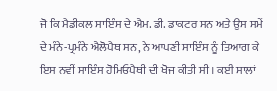ਜੋ ਕਿ ਮੈਡੀਕਲ ਸਾਇੰਸ ਦੇ ਐਮ. ਡੀ. ਡਾਕਟਰ ਸਨ ਅਤੇ ਉਸ ਸਮੇਂ ਦੇ ਮੰਨੇ-ਪ੍ਰਮੰਨੇ ਐਲੋਪੈਥ ਸਨ, ਨੇ ਆਪਣੀ ਸਾਇੰਸ ਨੂੰ ਤਿਆਗ ਕੇ ਇਸ ਨਵੀਂ ਸਾਇੰਸ ਹੋਮਿਓਪੈਥੀ ਦੀ ਖੋਜ ਕੀਤੀ ਸੀ। ਕਈ ਸਾਲਾਂ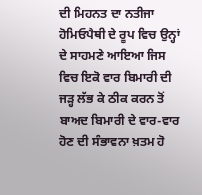ਦੀ ਮਿਹਨਤ ਦਾ ਨਤੀਜਾ ਹੋਮਿਓਪੈਥੀ ਦੇ ਰੂਪ ਵਿਚ ਉਨ੍ਹਾਂ ਦੇ ਸਾਹਮਣੇ ਆਇਆ ਜਿਸ ਵਿਚ ਇਕੋ ਵਾਰ ਬਿਮਾਰੀ ਦੀ ਜੜ੍ਹ ਲੱਭ ਕੇ ਠੀਕ ਕਰਨ ਤੋਂ ਬਾਅਦ ਬਿਮਾਰੀ ਦੇ ਵਾਰ-ਵਾਰ ਹੋਣ ਦੀ ਸੰਭਾਵਨਾ ਖ਼ਤਮ ਹੋ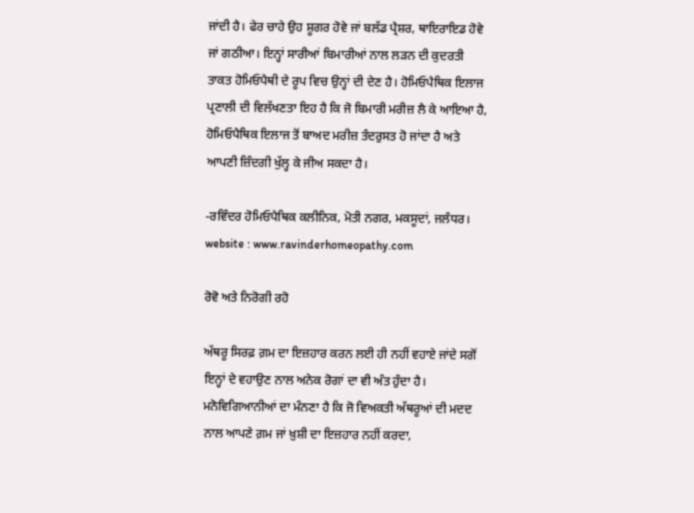ਜਾਂਦੀ ਹੈ। ਫੇਰ ਚਾਹੇ ਉਹ ਸ਼ੂਗਰ ਹੋਵੇ ਜਾਂ ਬਲੱਡ ਪ੍ਰੈਸ਼ਰ, ਥਾਇਰਾਇਡ ਹੋਵੇ ਜਾਂ ਗਠੀਆ। ਇਨ੍ਹਾਂ ਸਾਰੀਆਂ ਬਿਮਾਰੀਆਂ ਨਾਲ ਲੜਨ ਦੀ ਕੁਦਰਤੀ ਤਾਕਤ ਹੋਮਿਓਪੈਥੀ ਦੇ ਰੂਪ ਵਿਚ ਉਨ੍ਹਾਂ ਦੀ ਦੇਣ ਹੈ। ਹੋਮਿਓਪੈਥਿਕ ਇਲਾਜ ਪ੍ਰਣਾਲੀ ਦੀ ਵਿਲੱਖਣਤਾ ਇਹ ਹੈ ਕਿ ਜੋ ਬਿਮਾਰੀ ਮਰੀਜ਼ ਲੈ ਕੇ ਆਇਆ ਹੈ, ਹੋਮਿਓਪੈਥਿਕ ਇਲਾਜ ਤੋਂ ਬਾਅਦ ਮਰੀਜ਼ ਤੰਦਰੁਸਤ ਹੋ ਜਾਂਦਾ ਹੈ ਅਤੇ ਆਪਣੀ ਜ਼ਿੰਦਗੀ ਖੁੱਲ੍ਹ ਕੇ ਜੀਅ ਸਕਦਾ ਹੈ।

-ਰਵਿੰਦਰ ਹੋਮਿਓਪੈਥਿਕ ਕਲੀਨਿਕ, ਮੋਤੀ ਨਗਰ, ਮਕਸੂਦਾਂ, ਜਲੰਧਰ।
website : www.ravinderhomeopathy.com

ਰੋਵੋ ਅਤੇ ਨਿਰੋਗੀ ਰਹੋ

ਅੱਥਰੂ ਸਿਰਫ਼ ਗ਼ਮ ਦਾ ਇਜ਼ਹਾਰ ਕਰਨ ਲਈ ਹੀ ਨਹੀਂ ਵਹਾਏ ਜਾਂਦੇ ਸਗੋਂ ਇਨ੍ਹਾਂ ਦੇ ਵਹਾਉਣ ਨਾਲ ਅਨੇਕ ਰੋਗਾਂ ਦਾ ਵੀ ਅੰਤ ਹੁੰਦਾ ਹੈ। ਮਨੋਵਿਗਿਆਨੀਆਂ ਦਾ ਮੰਨਣਾ ਹੈ ਕਿ ਜੋ ਵਿਅਕਤੀ ਅੱਥਰੂਆਂ ਦੀ ਮਦਦ ਨਾਲ ਆਪਣੇ ਗ਼ਮ ਜਾਂ ਖ਼ੁਸ਼ੀ ਦਾ ਇਜ਼ਹਾਰ ਨਹੀਂ ਕਰਦਾ,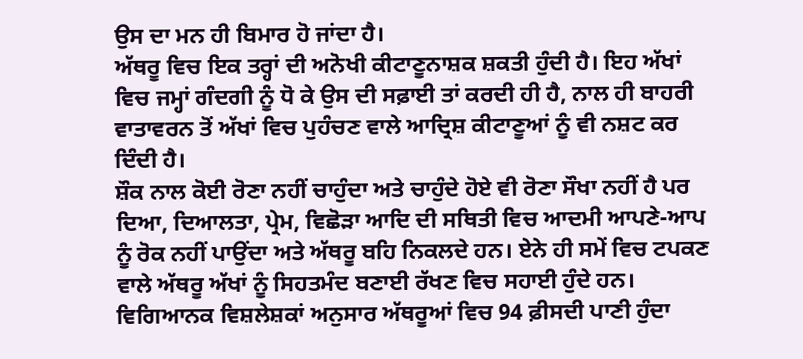ਉਸ ਦਾ ਮਨ ਹੀ ਬਿਮਾਰ ਹੋ ਜਾਂਦਾ ਹੈ।
ਅੱਥਰੂ ਵਿਚ ਇਕ ਤਰ੍ਹਾਂ ਦੀ ਅਨੋਖੀ ਕੀਟਾਣੂਨਾਸ਼ਕ ਸ਼ਕਤੀ ਹੁੰਦੀ ਹੈ। ਇਹ ਅੱਖਾਂ ਵਿਚ ਜਮ੍ਹਾਂ ਗੰਦਗੀ ਨੂੰ ਧੋ ਕੇ ਉਸ ਦੀ ਸਫ਼ਾਈ ਤਾਂ ਕਰਦੀ ਹੀ ਹੈ, ਨਾਲ ਹੀ ਬਾਹਰੀ ਵਾਤਾਵਰਨ ਤੋਂ ਅੱਖਾਂ ਵਿਚ ਪੁਹੰਚਣ ਵਾਲੇ ਆਦ੍ਰਿਸ਼ ਕੀਟਾਣੂਆਂ ਨੂੰ ਵੀ ਨਸ਼ਟ ਕਰ ਦਿੰਦੀ ਹੈ।
ਸ਼ੌਕ ਨਾਲ ਕੋਈ ਰੋਣਾ ਨਹੀਂ ਚਾਹੁੰਦਾ ਅਤੇ ਚਾਹੁੰਦੇ ਹੋਏ ਵੀ ਰੋਣਾ ਸੌਖਾ ਨਹੀਂ ਹੈ ਪਰ ਦਿਆ, ਦਿਆਲਤਾ, ਪ੍ਰੇਮ, ਵਿਛੋੜਾ ਆਦਿ ਦੀ ਸਥਿਤੀ ਵਿਚ ਆਦਮੀ ਆਪਣੇ-ਆਪ ਨੂੰ ਰੋਕ ਨਹੀਂ ਪਾਉਂਦਾ ਅਤੇ ਅੱਥਰੂ ਬਹਿ ਨਿਕਲਦੇ ਹਨ। ਏਨੇ ਹੀ ਸਮੇਂ ਵਿਚ ਟਪਕਣ ਵਾਲੇ ਅੱਥਰੂ ਅੱਖਾਂ ਨੂੰ ਸਿਹਤਮੰਦ ਬਣਾਈ ਰੱਖਣ ਵਿਚ ਸਹਾਈ ਹੁੰਦੇ ਹਨ।
ਵਿਗਿਆਨਕ ਵਿਸ਼ਲੇਸ਼ਕਾਂ ਅਨੁਸਾਰ ਅੱਥਰੂਆਂ ਵਿਚ 94 ਫ਼ੀਸਦੀ ਪਾਣੀ ਹੁੰਦਾ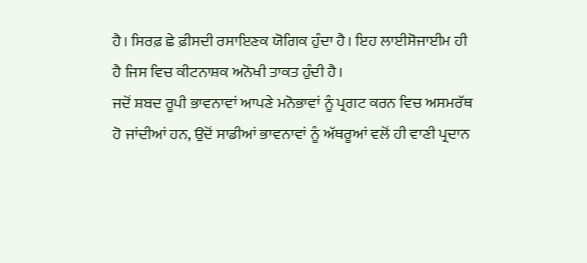ਹੈ। ਸਿਰਫ਼ ਛੇ ਫ਼ੀਸਦੀ ਰਸਾਇਣਕ ਯੋਗਿਕ ਹੁੰਦਾ ਹੈ। ਇਹ ਲਾਈਸੋਜਾਈਮ ਹੀ ਹੈ ਜਿਸ ਵਿਚ ਕੀਟਨਾਸ਼ਕ ਅਨੋਖੀ ਤਾਕਤ ਹੁੰਦੀ ਹੈ।
ਜਦੋਂ ਸ਼ਬਦ ਰੂਪੀ ਭਾਵਨਾਵਾਂ ਆਪਣੇ ਮਨੋਭਾਵਾਂ ਨੂੰ ਪ੍ਰਗਟ ਕਰਨ ਵਿਚ ਅਸਮਰੱਥ ਹੋ ਜਾਂਦੀਆਂ ਹਨ, ਉਦੋਂ ਸਾਡੀਆਂ ਭਾਵਨਾਵਾਂ ਨੂੰ ਅੱਥਰੂਆਂ ਵਲੋਂ ਹੀ ਵਾਣੀ ਪ੍ਰਦਾਨ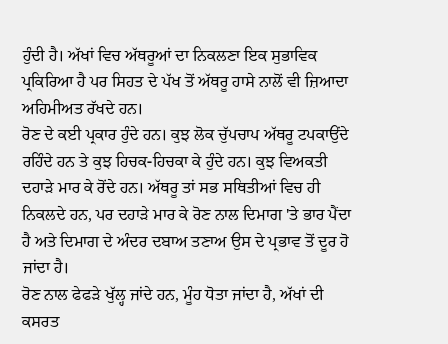ਹੁੰਦੀ ਹੈ। ਅੱਖਾਂ ਵਿਚ ਅੱਥਰੂਆਂ ਦਾ ਨਿਕਲਣਾ ਇਕ ਸੁਭਾਵਿਕ ਪ੍ਰਕਿਰਿਆ ਹੈ ਪਰ ਸਿਹਤ ਦੇ ਪੱਖ ਤੋਂ ਅੱਥਰੂ ਹਾਸੇ ਨਾਲੋਂ ਵੀ ਜ਼ਿਆਦਾ ਅਹਿਮੀਅਤ ਰੱਖਦੇ ਹਨ।
ਰੋਣ ਦੇ ਕਈ ਪ੍ਰਕਾਰ ਹੁੰਦੇ ਹਨ। ਕੁਝ ਲੋਕ ਚੁੱਪਚਾਪ ਅੱਥਰੂ ਟਪਕਾਉਂਦੇ ਰਹਿੰਦੇ ਹਨ ਤੇ ਕੁਝ ਹਿਚਕ-ਹਿਚਕਾ ਕੇ ਹੁੰਦੇ ਹਨ। ਕੁਝ ਵਿਅਕਤੀ ਦਹਾੜੇ ਮਾਰ ਕੇ ਰੋਂਦੇ ਹਨ। ਅੱਥਰੂ ਤਾਂ ਸਭ ਸਥਿਤੀਆਂ ਵਿਚ ਹੀ ਨਿਕਲਦੇ ਹਨ, ਪਰ ਦਹਾੜੇ ਮਾਰ ਕੇ ਰੋਣ ਨਾਲ ਦਿਮਾਗ 'ਤੇ ਭਾਰ ਪੈਂਦਾ ਹੈ ਅਤੇ ਦਿਮਾਗ ਦੇ ਅੰਦਰ ਦਬਾਅ ਤਣਾਅ ਉਸ ਦੇ ਪ੍ਰਭਾਵ ਤੋਂ ਦੂਰ ਹੋ ਜਾਂਦਾ ਹੈ।
ਰੋਣ ਨਾਲ ਫੇਫੜੇ ਖੁੱਲ੍ਹ ਜਾਂਦੇ ਹਨ, ਮੂੰਹ ਧੋਤਾ ਜਾਂਦਾ ਹੈ, ਅੱਖਾਂ ਦੀ ਕਸਰਤ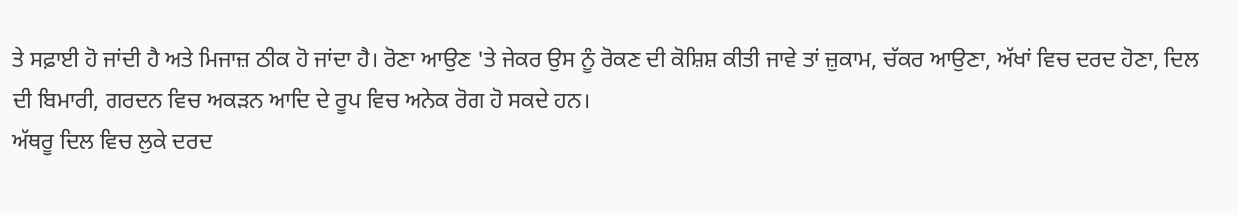ਤੇ ਸਫ਼ਾਈ ਹੋ ਜਾਂਦੀ ਹੈ ਅਤੇ ਮਿਜਾਜ਼ ਠੀਕ ਹੋ ਜਾਂਦਾ ਹੈ। ਰੋਣਾ ਆਉਣ 'ਤੇ ਜੇਕਰ ਉਸ ਨੂੰ ਰੋਕਣ ਦੀ ਕੋਸ਼ਿਸ਼ ਕੀਤੀ ਜਾਵੇ ਤਾਂ ਜ਼ੁਕਾਮ, ਚੱਕਰ ਆਉਣਾ, ਅੱਖਾਂ ਵਿਚ ਦਰਦ ਹੋਣਾ, ਦਿਲ ਦੀ ਬਿਮਾਰੀ, ਗਰਦਨ ਵਿਚ ਅਕੜਨ ਆਦਿ ਦੇ ਰੂਪ ਵਿਚ ਅਨੇਕ ਰੋਗ ਹੋ ਸਕਦੇ ਹਨ।
ਅੱਥਰੂ ਦਿਲ ਵਿਚ ਲੁਕੇ ਦਰਦ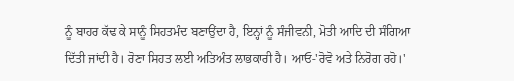ਨੂੰ ਬਾਹਰ ਕੱਢ ਕੇ ਸਾਨੂੰ ਸਿਹਤਮੰਦ ਬਣਾਉਂਦਾ ਹੈ, ਇਨ੍ਹਾਂ ਨੂੰ ਸੰਜੀਵਨੀ, ਮੋਤੀ ਆਦਿ ਦੀ ਸੰਗਿਆ ਦਿੱਤੀ ਜਾਂਦੀ ਹੈ। ਰੋਣਾ ਸਿਹਤ ਲਈ ਅਤਿਅੰਤ ਲਾਭਕਾਰੀ ਹੈ। ਆਓ-'ਰੋਵੋ ਅਤੇ ਨਿਰੋਗ ਰਹੋ।'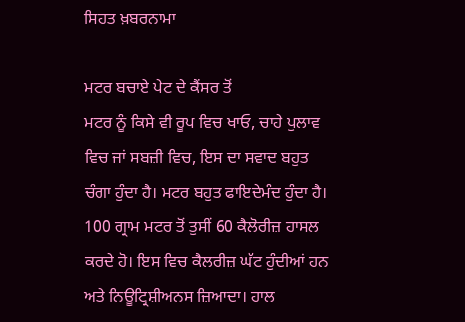ਸਿਹਤ ਖ਼ਬਰਨਾਮਾ

ਮਟਰ ਬਚਾਏ ਪੇਟ ਦੇ ਕੈਂਸਰ ਤੋਂ
ਮਟਰ ਨੂੰ ਕਿਸੇ ਵੀ ਰੂਪ ਵਿਚ ਖਾਓ, ਚਾਹੇ ਪੁਲਾਵ ਵਿਚ ਜਾਂ ਸਬਜ਼ੀ ਵਿਚ, ਇਸ ਦਾ ਸਵਾਦ ਬਹੁਤ ਚੰਗਾ ਹੁੰਦਾ ਹੈ। ਮਟਰ ਬਹੁਤ ਫਾਇਦੇਮੰਦ ਹੁੰਦਾ ਹੈ। 100 ਗ੍ਰਾਮ ਮਟਰ ਤੋਂ ਤੁਸੀਂ 60 ਕੈਲੋਰੀਜ਼ ਹਾਸਲ ਕਰਦੇ ਹੋ। ਇਸ ਵਿਚ ਕੈਲਰੀਜ਼ ਘੱਟ ਹੁੰਦੀਆਂ ਹਨ ਅਤੇ ਨਿਊਟ੍ਰਿਸ਼ੀਅਨਸ ਜ਼ਿਆਦਾ। ਹਾਲ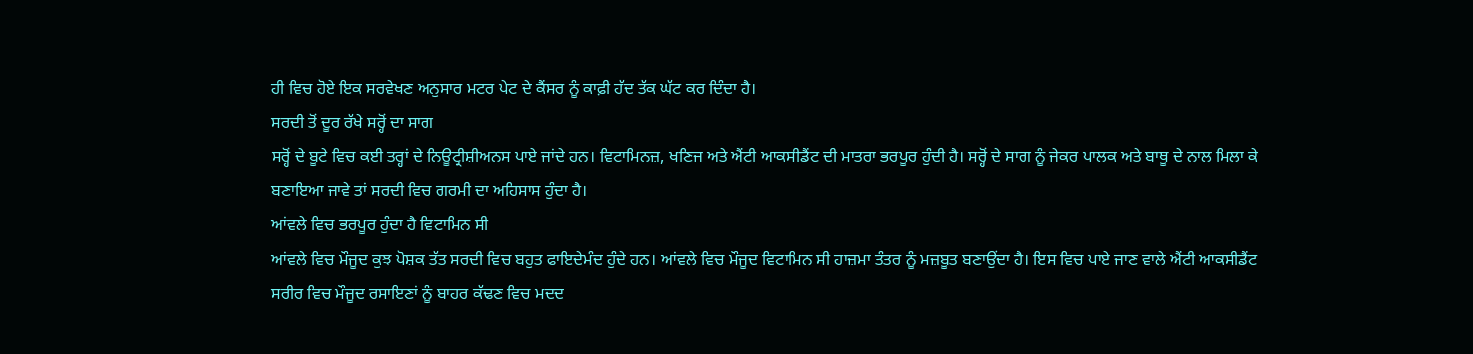ਹੀ ਵਿਚ ਹੋਏ ਇਕ ਸਰਵੇਖਣ ਅਨੁਸਾਰ ਮਟਰ ਪੇਟ ਦੇ ਕੈਂਸਰ ਨੂੰ ਕਾਫ਼ੀ ਹੱਦ ਤੱਕ ਘੱਟ ਕਰ ਦਿੰਦਾ ਹੈ।
ਸਰਦੀ ਤੋਂ ਦੂਰ ਰੱਖੇ ਸਰ੍ਹੋਂ ਦਾ ਸਾਗ
ਸਰ੍ਹੋਂ ਦੇ ਬੂਟੇ ਵਿਚ ਕਈ ਤਰ੍ਹਾਂ ਦੇ ਨਿਊਟ੍ਰੀਸ਼ੀਅਨਸ ਪਾਏ ਜਾਂਦੇ ਹਨ। ਵਿਟਾਮਿਨਜ਼, ਖਣਿਜ ਅਤੇ ਐਂਟੀ ਆਕਸੀਡੈਂਟ ਦੀ ਮਾਤਰਾ ਭਰਪੂਰ ਹੁੰਦੀ ਹੈ। ਸਰ੍ਹੋਂ ਦੇ ਸਾਗ ਨੂੰ ਜੇਕਰ ਪਾਲਕ ਅਤੇ ਬਾਥੂ ਦੇ ਨਾਲ ਮਿਲਾ ਕੇ ਬਣਾਇਆ ਜਾਵੇ ਤਾਂ ਸਰਦੀ ਵਿਚ ਗਰਮੀ ਦਾ ਅਹਿਸਾਸ ਹੁੰਦਾ ਹੈ।
ਆਂਵਲੇ ਵਿਚ ਭਰਪੂਰ ਹੁੰਦਾ ਹੈ ਵਿਟਾਮਿਨ ਸੀ
ਆਂਵਲੇ ਵਿਚ ਮੌਜੂਦ ਕੁਝ ਪੋਸ਼ਕ ਤੱਤ ਸਰਦੀ ਵਿਚ ਬਹੁਤ ਫਾਇਦੇਮੰਦ ਹੁੰਦੇ ਹਨ। ਆਂਵਲੇ ਵਿਚ ਮੌਜੂਦ ਵਿਟਾਮਿਨ ਸੀ ਹਾਜ਼ਮਾ ਤੰਤਰ ਨੂੰ ਮਜ਼ਬੂਤ ਬਣਾਉਂਦਾ ਹੈ। ਇਸ ਵਿਚ ਪਾਏ ਜਾਣ ਵਾਲੇ ਐਂਟੀ ਆਕਸੀਡੈਂਟ ਸਰੀਰ ਵਿਚ ਮੌਜੂਦ ਰਸਾਇਣਾਂ ਨੂੰ ਬਾਹਰ ਕੱਢਣ ਵਿਚ ਮਦਦ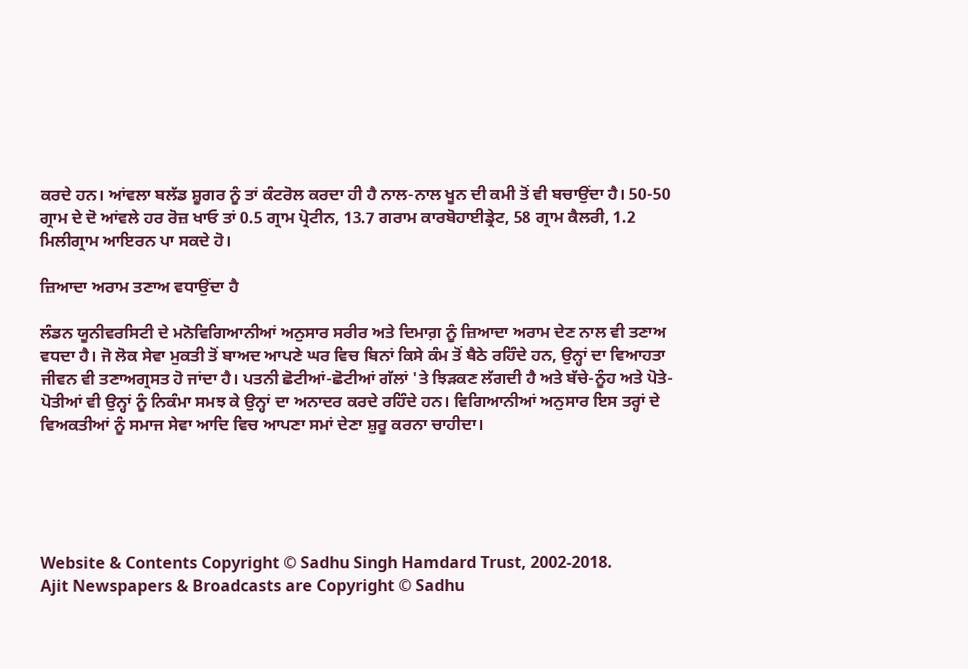ਕਰਦੇ ਹਨ। ਆਂਵਲਾ ਬਲੱਡ ਸ਼ੂਗਰ ਨੂੰ ਤਾਂ ਕੰਟਰੋਲ ਕਰਦਾ ਹੀ ਹੈ ਨਾਲ-ਨਾਲ ਖੂਨ ਦੀ ਕਮੀ ਤੋਂ ਵੀ ਬਚਾਉਂਦਾ ਹੈ। 50-50 ਗ੍ਰਾਮ ਦੇ ਦੋ ਆਂਵਲੇ ਹਰ ਰੋਜ਼ ਖਾਓ ਤਾਂ 0.5 ਗ੍ਰਾਮ ਪ੍ਰੋਟੀਨ, 13.7 ਗਰਾਮ ਕਾਰਬੋਹਾਈਡ੍ਰੇਟ, 58 ਗ੍ਰਾਮ ਕੈਲਰੀ, 1.2 ਮਿਲੀਗ੍ਰਾਮ ਆਇਰਨ ਪਾ ਸਕਦੇ ਹੋ।

ਜ਼ਿਆਦਾ ਅਰਾਮ ਤਣਾਅ ਵਧਾਉਂਦਾ ਹੈ

ਲੰਡਨ ਯੂਨੀਵਰਸਿਟੀ ਦੇ ਮਨੋਵਿਗਿਆਨੀਆਂ ਅਨੁਸਾਰ ਸਰੀਰ ਅਤੇ ਦਿਮਾਗ਼ ਨੂੰ ਜ਼ਿਆਦਾ ਅਰਾਮ ਦੇਣ ਨਾਲ ਵੀ ਤਣਾਅ ਵਧਦਾ ਹੈ। ਜੋ ਲੋਕ ਸੇਵਾ ਮੁਕਤੀ ਤੋਂ ਬਾਅਦ ਆਪਣੇ ਘਰ ਵਿਚ ਬਿਨਾਂ ਕਿਸੇ ਕੰਮ ਤੋਂ ਬੈਠੇ ਰਹਿੰਦੇ ਹਨ, ਉਨ੍ਹਾਂ ਦਾ ਵਿਆਹਤਾ ਜੀਵਨ ਵੀ ਤਣਾਅਗ੍ਰਸਤ ਹੋ ਜਾਂਦਾ ਹੈ। ਪਤਨੀ ਛੋਟੀਆਂ-ਛੋਟੀਆਂ ਗੱਲਾਂ 'ਤੇ ਝਿੜਕਣ ਲੱਗਦੀ ਹੈ ਅਤੇ ਬੱਚੇ-ਨੂੰਹ ਅਤੇ ਪੋਤੇ-ਪੋਤੀਆਂ ਵੀ ਉਨ੍ਹਾਂ ਨੂੰ ਨਿਕੰਮਾ ਸਮਝ ਕੇ ਉਨ੍ਹਾਂ ਦਾ ਅਨਾਦਰ ਕਰਦੇ ਰਹਿੰਦੇ ਹਨ। ਵਿਗਿਆਨੀਆਂ ਅਨੁਸਾਰ ਇਸ ਤਰ੍ਹਾਂ ਦੇ ਵਿਅਕਤੀਆਂ ਨੂੰ ਸਮਾਜ ਸੇਵਾ ਆਦਿ ਵਿਚ ਆਪਣਾ ਸਮਾਂ ਦੇਣਾ ਸ਼ੁਰੂ ਕਰਨਾ ਚਾਹੀਦਾ।





Website & Contents Copyright © Sadhu Singh Hamdard Trust, 2002-2018.
Ajit Newspapers & Broadcasts are Copyright © Sadhu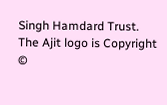Singh Hamdard Trust.
The Ajit logo is Copyright ©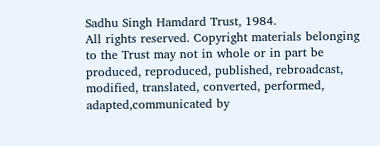Sadhu Singh Hamdard Trust, 1984.
All rights reserved. Copyright materials belonging to the Trust may not in whole or in part be produced, reproduced, published, rebroadcast, modified, translated, converted, performed, adapted,communicated by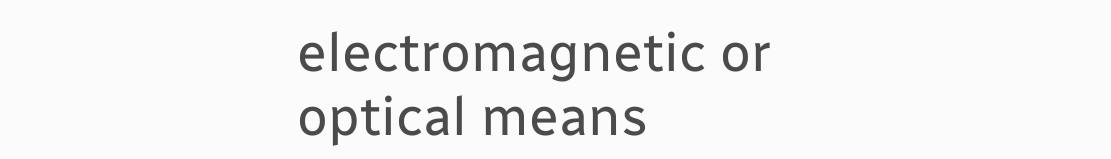electromagnetic or optical means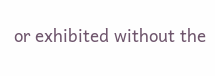or exhibited without the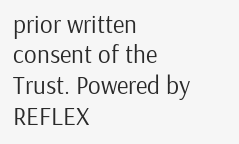prior written consent of the Trust. Powered by REFLEX